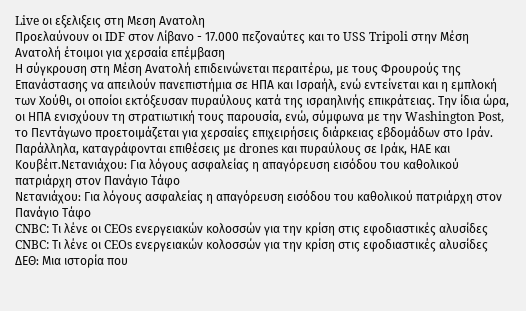Live οι εξελιξεις στη Μεση Ανατολη
Προελαύνουν οι IDF στον Λίβανο - 17.000 πεζοναύτες και το USS Tripoli στην Μέση Ανατολή έτοιμοι για χερσαία επέμβαση
Η σύγκρουση στη Μέση Ανατολή επιδεινώνεται περαιτέρω, με τους Φρουρούς της Επανάστασης να απειλούν πανεπιστήμια σε ΗΠΑ και Ισραήλ, ενώ εντείνεται και η εμπλοκή των Χούθι, οι οποίοι εκτόξευσαν πυραύλους κατά της ισραηλινής επικράτειας. Την ίδια ώρα, οι ΗΠΑ ενισχύουν τη στρατιωτική τους παρουσία, ενώ, σύμφωνα με την Washington Post, το Πεντάγωνο προετοιμάζεται για χερσαίες επιχειρήσεις διάρκειας εβδομάδων στο Ιράν. Παράλληλα, καταγράφονται επιθέσεις με drones και πυραύλους σε Ιράκ, ΗΑΕ και Κουβέιτ.Nετανιάχου: Για λόγους ασφαλείας η απαγόρευση εισόδου του καθολικού πατριάρχη στον Πανάγιο Τάφο
Nετανιάχου: Για λόγους ασφαλείας η απαγόρευση εισόδου του καθολικού πατριάρχη στον Πανάγιο Τάφο
CNBC: Τι λένε οι CEOs ενεργειακών κολοσσών για την κρίση στις εφοδιαστικές αλυσίδες
CNBC: Τι λένε οι CEOs ενεργειακών κολοσσών για την κρίση στις εφοδιαστικές αλυσίδες
ΔΕΘ: Μια ιστορία που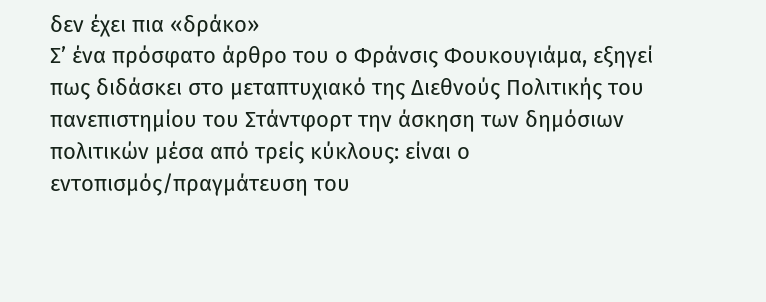δεν έχει πια «δράκο»
Σ’ ένα πρόσφατο άρθρο του ο Φράνσις Φουκουγιάμα, εξηγεί πως διδάσκει στο μεταπτυχιακό της Διεθνούς Πολιτικής του πανεπιστημίου του Στάντφορτ την άσκηση των δημόσιων πολιτικών μέσα από τρείς κύκλους: είναι ο εντοπισμός/πραγμάτευση του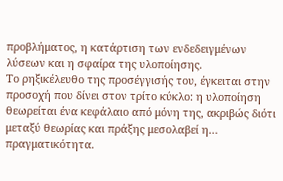προβλήματος, η κατάρτιση των ενδεδειγμένων λύσεων και η σφαίρα της υλοποίησης.
Το ρηξικέλευθο της προσέγγισής του, έγκειται στην προσοχή που δίνει στον τρίτο κύκλο: η υλοποίηση θεωρείται ένα κεφάλαιο από μόνη της, ακριβώς διότι μεταξύ θεωρίας και πράξης μεσολαβεί η… πραγματικότητα.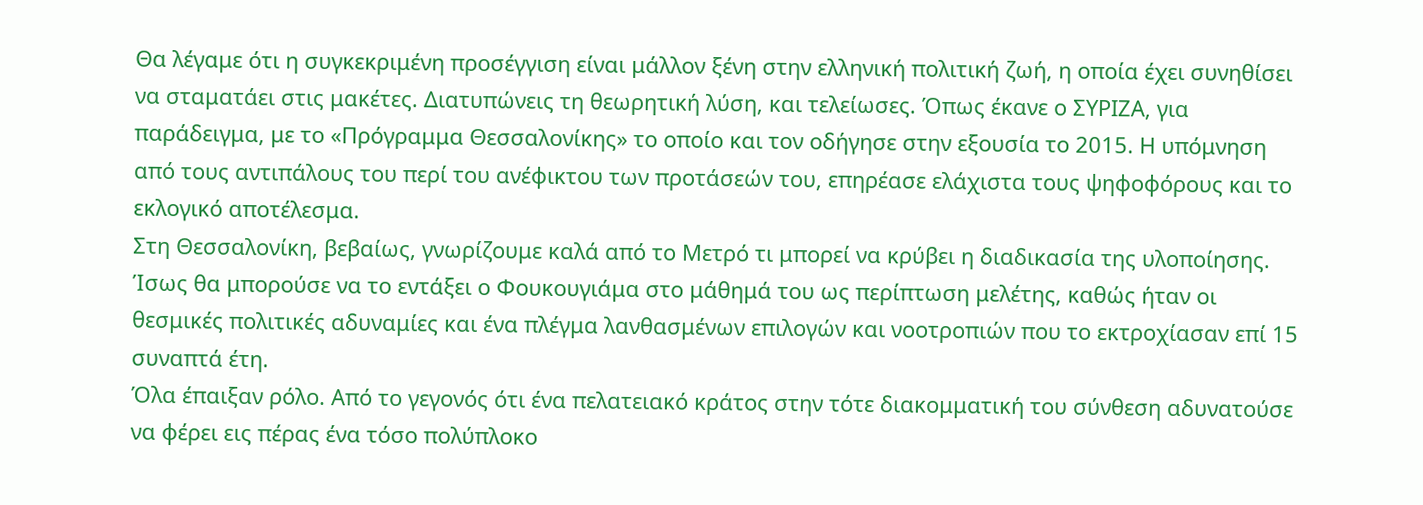Θα λέγαμε ότι η συγκεκριμένη προσέγγιση είναι μάλλον ξένη στην ελληνική πολιτική ζωή, η οποία έχει συνηθίσει να σταματάει στις μακέτες. Διατυπώνεις τη θεωρητική λύση, και τελείωσες. Όπως έκανε ο ΣΥΡΙΖΑ, για παράδειγμα, με το «Πρόγραμμα Θεσσαλονίκης» το οποίο και τον οδήγησε στην εξουσία το 2015. Η υπόμνηση από τους αντιπάλους του περί του ανέφικτου των προτάσεών του, επηρέασε ελάχιστα τους ψηφοφόρους και το εκλογικό αποτέλεσμα.
Στη Θεσσαλονίκη, βεβαίως, γνωρίζουμε καλά από το Μετρό τι μπορεί να κρύβει η διαδικασία της υλοποίησης. Ίσως θα μπορούσε να το εντάξει ο Φουκουγιάμα στο μάθημά του ως περίπτωση μελέτης, καθώς ήταν οι θεσμικές πολιτικές αδυναμίες και ένα πλέγμα λανθασμένων επιλογών και νοοτροπιών που το εκτροχίασαν επί 15 συναπτά έτη.
Όλα έπαιξαν ρόλο. Από το γεγονός ότι ένα πελατειακό κράτος στην τότε διακομματική του σύνθεση αδυνατούσε να φέρει εις πέρας ένα τόσο πολύπλοκο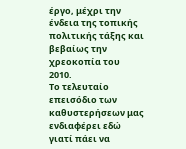έργο, μέχρι την ένδεια της τοπικής πολιτικής τάξης και βεβαίως την χρεοκοπία του 2010.
Το τελευταίο επεισόδιο των καθυστερήσεων μας ενδιαφέρει εδώ γιατί πάει να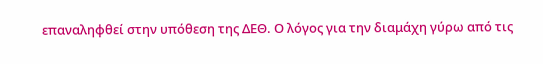επαναληφθεί στην υπόθεση της ΔΕΘ. Ο λόγος για την διαμάχη γύρω από τις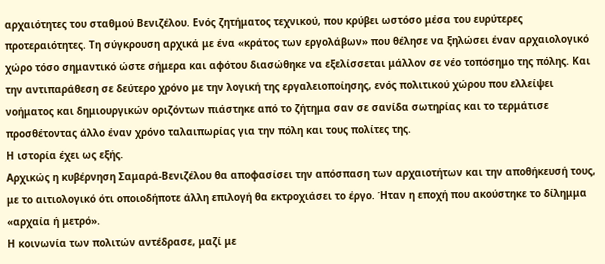αρχαιότητες του σταθμού Βενιζέλου. Ενός ζητήματος τεχνικού, που κρύβει ωστόσο μέσα του ευρύτερες προτεραιότητες. Τη σύγκρουση αρχικά με ένα «κράτος των εργολάβων» που θέλησε να ξηλώσει έναν αρχαιολογικό χώρο τόσο σημαντικό ώστε σήμερα και αφότου διασώθηκε να εξελίσσεται μάλλον σε νέο τοπόσημο της πόλης. Και την αντιπαράθεση σε δεύτερο χρόνο με την λογική της εργαλειοποίησης, ενός πολιτικού χώρου που ελλείψει νοήματος και δημιουργικών οριζόντων πιάστηκε από το ζήτημα σαν σε σανίδα σωτηρίας και το τερμάτισε προσθέτοντας άλλο έναν χρόνο ταλαιπωρίας για την πόλη και τους πολίτες της.
Η ιστορία έχει ως εξής.
Αρχικώς η κυβέρνηση Σαμαρά-Βενιζέλου θα αποφασίσει την απόσπαση των αρχαιοτήτων και την αποθήκευσή τους, με το αιτιολογικό ότι οποιοδήποτε άλλη επιλογή θα εκτροχιάσει το έργο. Ήταν η εποχή που ακούστηκε το δίλημμα «αρχαία ή μετρό».
Η κοινωνία των πολιτών αντέδρασε, μαζί με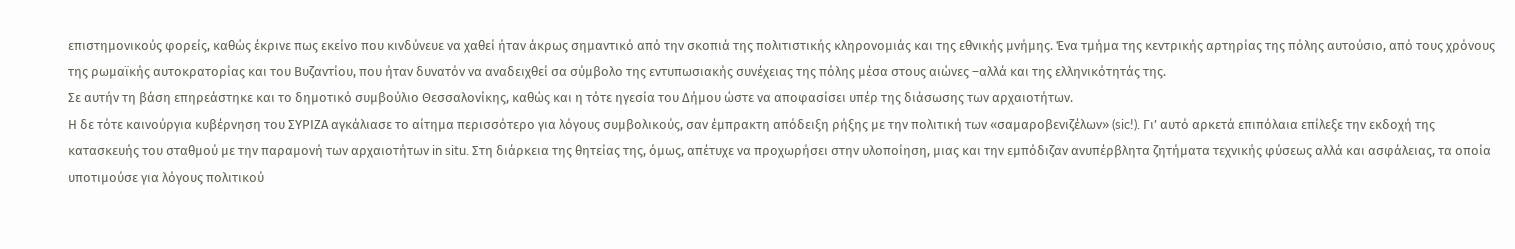επιστημονικούς φορείς, καθώς έκρινε πως εκείνο που κινδύνευε να χαθεί ήταν άκρως σημαντικό από την σκοπιά της πολιτιστικής κληρονομιάς και της εθνικής μνήμης. Ένα τμήμα της κεντρικής αρτηρίας της πόλης αυτούσιο, από τους χρόνους της ρωμαϊκής αυτοκρατορίας και του Βυζαντίου, που ήταν δυνατόν να αναδειχθεί σα σύμβολο της εντυπωσιακής συνέχειας της πόλης μέσα στους αιώνες –αλλά και της ελληνικότητάς της.
Σε αυτήν τη βάση επηρεάστηκε και το δημοτικό συμβούλιο Θεσσαλονίκης, καθώς και η τότε ηγεσία του Δήμου ώστε να αποφασίσει υπέρ της διάσωσης των αρχαιοτήτων.
Η δε τότε καινούργια κυβέρνηση του ΣΥΡΙΖΑ αγκάλιασε το αίτημα περισσότερο για λόγους συμβολικούς, σαν έμπρακτη απόδειξη ρήξης με την πολιτική των «σαμαροβενιζέλων» (sic!). Γι’ αυτό αρκετά επιπόλαια επίλεξε την εκδοχή της κατασκευής του σταθμού με την παραμονή των αρχαιοτήτων in situ. Στη διάρκεια της θητείας της, όμως, απέτυχε να προχωρήσει στην υλοποίηση, μιας και την εμπόδιζαν ανυπέρβλητα ζητήματα τεχνικής φύσεως αλλά και ασφάλειας, τα οποία υποτιμούσε για λόγους πολιτικού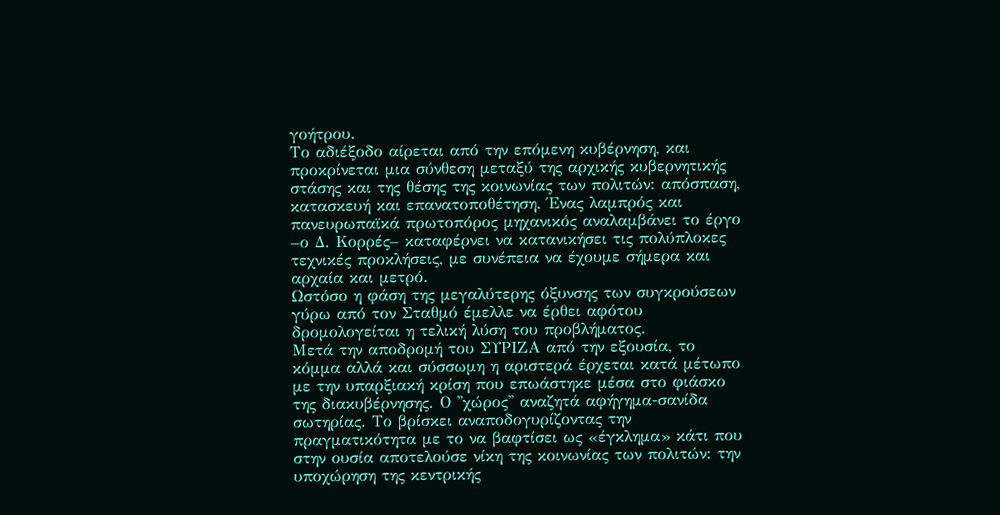γοήτρου.
Το αδιέξοδο αίρεται από την επόμενη κυβέρνηση, και προκρίνεται μια σύνθεση μεταξύ της αρχικής κυβερνητικής στάσης και της θέσης της κοινωνίας των πολιτών: απόσπαση, κατασκευή και επανατοποθέτηση. Ένας λαμπρός και πανευρωπαϊκά πρωτοπόρος μηχανικός αναλαμβάνει το έργο –ο Δ. Κορρές– καταφέρνει να κατανικήσει τις πολύπλοκες τεχνικές προκλήσεις, με συνέπεια να έχουμε σήμερα και αρχαία και μετρό.
Ωστόσο η φάση της μεγαλύτερης όξυνσης των συγκρούσεων γύρω από τον Σταθμό έμελλε να έρθει αφότου δρομολογείται η τελική λύση του προβλήματος.
Μετά την αποδρομή του ΣΥΡΙΖΑ από την εξουσία, το κόμμα αλλά και σύσσωμη η αριστερά έρχεται κατά μέτωπο με την υπαρξιακή κρίση που επωάστηκε μέσα στο φιάσκο της διακυβέρνησης. Ο ''χώρος'' αναζητά αφήγημα-σανίδα σωτηρίας. Το βρίσκει αναποδογυρίζοντας την πραγματικότητα με το να βαφτίσει ως «έγκλημα» κάτι που στην ουσία αποτελούσε νίκη της κοινωνίας των πολιτών: την υποχώρηση της κεντρικής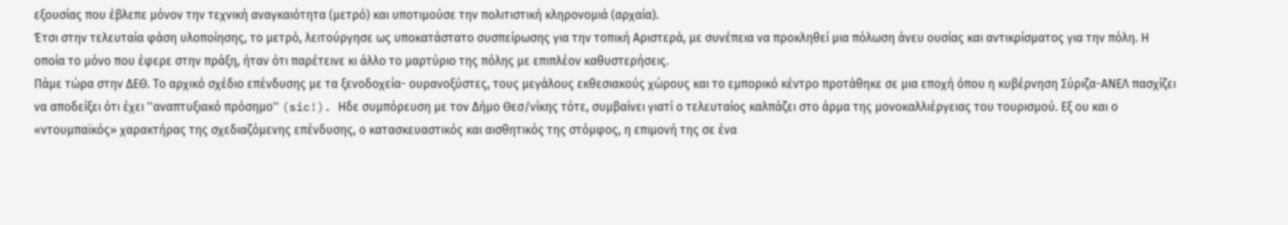εξουσίας που έβλεπε μόνον την τεχνική αναγκαιότητα (μετρό) και υποτιμούσε την πολιτιστική κληρονομιά (αρχαία).
Έτσι στην τελευταία φάση υλοποίησης, το μετρό, λειτούργησε ως υποκατάστατο συσπείρωσης για την τοπική Αριστερά, με συνέπεια να προκληθεί μια πόλωση άνευ ουσίας και αντικρίσματος για την πόλη. Η οποία το μόνο που έφερε στην πράξη, ήταν ότι παρέτεινε κι άλλο το μαρτύριο της πόλης με επιπλέον καθυστερήσεις.
Πάμε τώρα στην ΔΕΘ. Το αρχικό σχέδιο επένδυσης με τα ξενοδοχεία- ουρανοξύστες, τους μεγάλους εκθεσιακούς χώρους και το εμπορικό κέντρο προτάθηκε σε μια εποχή όπου η κυβέρνηση Σύριζα-ΑΝΕΛ πασχίζει να αποδείξει ότι έχει ''αναπτυξιακό πρόσημο'' (sic!). Hδε συμπόρευση με τον Δήμο Θεσ/νίκης τότε, συμβαίνει γιατί ο τελευταίος καλπάζει στο άρμα της μονοκαλλιέργειας του τουρισμού. Εξ ου και ο «ντουμπαϊκός» χαρακτήρας της σχεδιαζόμενης επένδυσης, ο κατασκευαστικός και αισθητικός της στόμφος, η επιμονή της σε ένα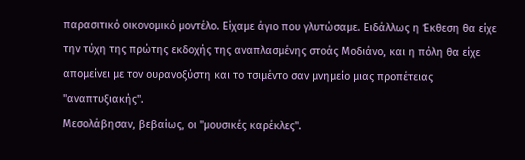παρασιτικό οικονομικό μοντέλο. Είχαμε άγιο που γλυτώσαμε. Ειδάλλως η Έκθεση θα είχε την τύχη της πρώτης εκδοχής της αναπλασμένης στοάς Μοδιάνο, και η πόλη θα είχε απομείνει με τον ουρανοξύστη και το τσιμέντο σαν μνημείο μιας προπέτειας ''αναπτυξιακής''.
Μεσολάβησαν, βεβαίως, οι ''μουσικές καρέκλες''.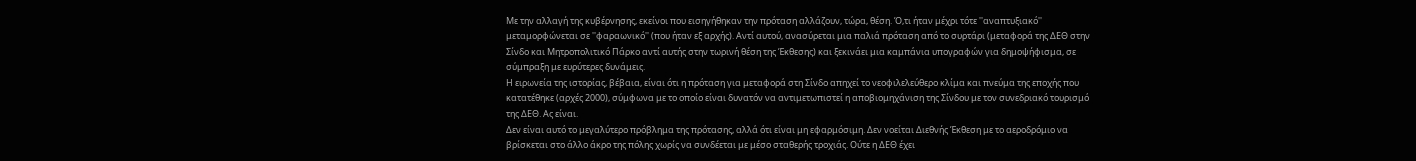Με την αλλαγή της κυβέρνησης, εκείνοι που εισηγήθηκαν την πρόταση αλλάζουν, τώρα, θέση. Ό,τι ήταν μέχρι τότε ''αναπτυξιακό'' μεταμορφώνεται σε ''φαραωνικό'' (που ήταν εξ αρχής). Αντί αυτού, ανασύρεται μια παλιά πρόταση από το συρτάρι (μεταφορά της ΔΕΘ στην Σίνδο και Μητροπολιτικό Πάρκο αντί αυτής στην τωρινή θέση της Έκθεσης) και ξεκινάει μια καμπάνια υπογραφών για δημοψήφισμα, σε σύμπραξη με ευρύτερες δυνάμεις.
Η ειρωνεία της ιστορίας, βέβαια, είναι ότι η πρόταση για μεταφορά στη Σίνδο απηχεί το νεοφιλελεύθερο κλίμα και πνεύμα της εποχής που κατατέθηκε (αρχές 2000), σύμφωνα με το οποίο είναι δυνατόν να αντιμετωπιστεί η αποβιομηχάνιση της Σίνδου με τον συνεδριακό τουρισμό της ΔΕΘ. Ας είναι.
Δεν είναι αυτό το μεγαλύτερο πρόβλημα της πρότασης, αλλά ότι είναι μη εφαρμόσιμη. Δεν νοείται Διεθνής Έκθεση με το αεροδρόμιο να βρίσκεται στο άλλο άκρο της πόλης χωρίς να συνδέεται με μέσο σταθερής τροχιάς. Ούτε η ΔΕΘ έχει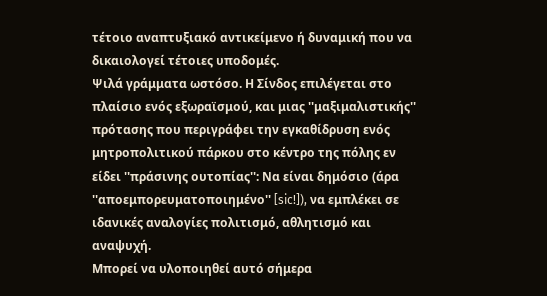τέτοιο αναπτυξιακό αντικείμενο ή δυναμική που να δικαιολογεί τέτοιες υποδομές.
Ψιλά γράμματα ωστόσο. Η Σίνδος επιλέγεται στο πλαίσιο ενός εξωραϊσμού, και μιας ''μαξιμαλιστικής'' πρότασης που περιγράφει την εγκαθίδρυση ενός μητροπολιτικού πάρκου στο κέντρο της πόλης εν είδει ''πράσινης ουτοπίας'': Να είναι δημόσιο (άρα ''αποεμπορευματοποιημένο'' [sic!]), να εμπλέκει σε ιδανικές αναλογίες πολιτισμό, αθλητισμό και αναψυχή.
Μπορεί να υλοποιηθεί αυτό σήμερα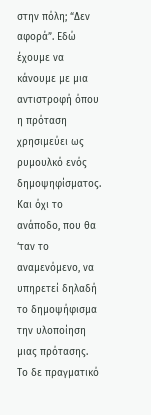στην πόλη; “Δεν αφορά”. Εδώ έχουμε να κάνουμε με μια αντιστροφή όπου η πρόταση χρησιμεύει ως ρυμουλκό ενός δημοψηφίσματος. Και όχι το ανάποδο, που θα ‘ταν το αναμενόμενο, να υπηρετεί δηλαδή το δημοψήφισμα την υλοποίηση μιας πρότασης.
Το δε πραγματικό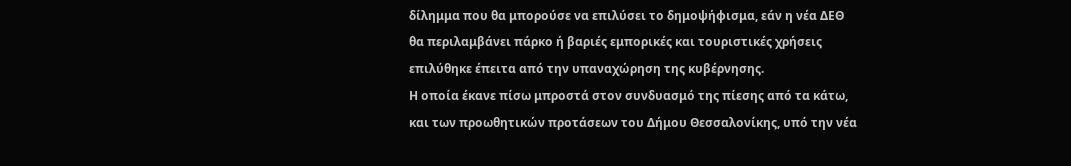δίλημμα που θα μπορούσε να επιλύσει το δημοψήφισμα, εάν η νέα ΔΕΘ θα περιλαμβάνει πάρκο ή βαριές εμπορικές και τουριστικές χρήσεις επιλύθηκε έπειτα από την υπαναχώρηση της κυβέρνησης.
Η οποία έκανε πίσω μπροστά στον συνδυασμό της πίεσης από τα κάτω, και των προωθητικών προτάσεων του Δήμου Θεσσαλονίκης, υπό την νέα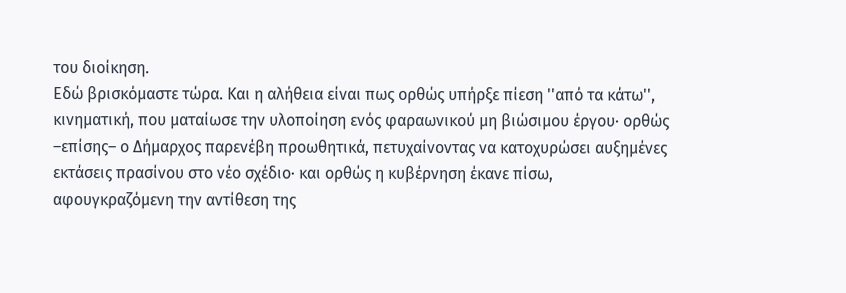του διοίκηση.
Εδώ βρισκόμαστε τώρα. Και η αλήθεια είναι πως ορθώς υπήρξε πίεση ''από τα κάτω'', κινηματική, που ματαίωσε την υλοποίηση ενός φαραωνικού μη βιώσιμου έργου· ορθώς –επίσης– ο Δήμαρχος παρενέβη προωθητικά, πετυχαίνοντας να κατοχυρώσει αυξημένες εκτάσεις πρασίνου στο νέο σχέδιο· και ορθώς η κυβέρνηση έκανε πίσω, αφουγκραζόμενη την αντίθεση της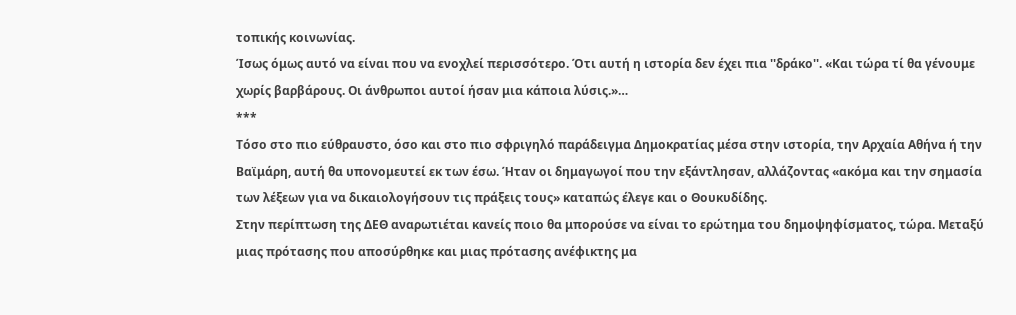τοπικής κοινωνίας.
Ίσως όμως αυτό να είναι που να ενοχλεί περισσότερο. Ότι αυτή η ιστορία δεν έχει πια ''δράκο''. «Και τώρα τί θα γένουμε χωρίς βαρβάρους. Οι άνθρωποι αυτοί ήσαν μια κάποια λύσις.»…
***
Τόσο στο πιο εύθραυστο, όσο και στο πιο σφριγηλό παράδειγμα Δημοκρατίας μέσα στην ιστορία, την Αρχαία Αθήνα ή την Βαϊμάρη, αυτή θα υπονομευτεί εκ των έσω. Ήταν οι δημαγωγοί που την εξάντλησαν, αλλάζοντας «ακόμα και την σημασία των λέξεων για να δικαιολογήσουν τις πράξεις τους» καταπώς έλεγε και ο Θουκυδίδης.
Στην περίπτωση της ΔΕΘ αναρωτιέται κανείς ποιο θα μπορούσε να είναι το ερώτημα του δημοψηφίσματος, τώρα. Μεταξύ μιας πρότασης που αποσύρθηκε και μιας πρότασης ανέφικτης μα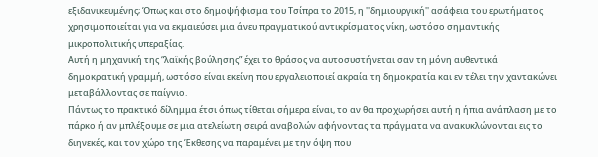εξιδανικευμένης; Όπως και στο δημοψήφισμα του Τσίπρα το 2015, η ''δημιουργική'' ασάφεια του ερωτήματος χρησιμοποιείται για να εκμαιεύσει μια άνευ πραγματικού αντικρίσματος νίκη, ωστόσο σημαντικής μικροπολιτικής υπεραξίας.
Αυτή η μηχανική της “λαϊκής βούλησης” έχει το θράσος να αυτοσυστήνεται σαν τη μόνη αυθεντικά δημοκρατική γραμμή, ωστόσο είναι εκείνη που εργαλειοποιεί ακραία τη δημοκρατία και εν τέλει την χαντακώνει μεταβάλλοντας σε παίγνιο.
Πάντως το πρακτικό δίλημμα έτσι όπως τίθεται σήμερα είναι, το αν θα προχωρήσει αυτή η ήπια ανάπλαση με το πάρκο ή αν μπλέξουμε σε μια ατελείωτη σειρά αναβολών αφήνοντας τα πράγματα να ανακυκλώνονται εις το διηνεκές, και τον χώρο της Έκθεσης να παραμένει με την όψη που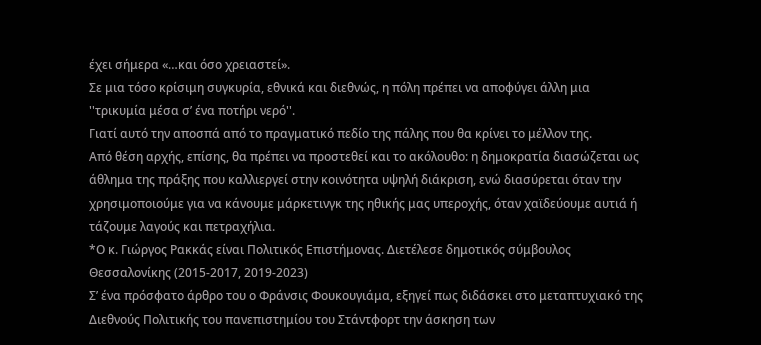έχει σήμερα «…και όσο χρειαστεί».
Σε μια τόσο κρίσιμη συγκυρία, εθνικά και διεθνώς, η πόλη πρέπει να αποφύγει άλλη μια ''τρικυμία μέσα σ’ ένα ποτήρι νερό''.
Γιατί αυτό την αποσπά από το πραγματικό πεδίο της πάλης που θα κρίνει το μέλλον της.
Από θέση αρχής, επίσης, θα πρέπει να προστεθεί και το ακόλουθο: η δημοκρατία διασώζεται ως άθλημα της πράξης που καλλιεργεί στην κοινότητα υψηλή διάκριση, ενώ διασύρεται όταν την χρησιμοποιούμε για να κάνουμε μάρκετινγκ της ηθικής μας υπεροχής, όταν χαϊδεύουμε αυτιά ή τάζουμε λαγούς και πετραχήλια.
*Ο κ. Γιώργος Ρακκάς είναι Πολιτικός Επιστήμονας. Διετέλεσε δημοτικός σύμβουλος Θεσσαλονίκης (2015-2017, 2019-2023)
Σ’ ένα πρόσφατο άρθρο του ο Φράνσις Φουκουγιάμα, εξηγεί πως διδάσκει στο μεταπτυχιακό της Διεθνούς Πολιτικής του πανεπιστημίου του Στάντφορτ την άσκηση των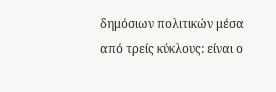δημόσιων πολιτικών μέσα από τρείς κύκλους: είναι ο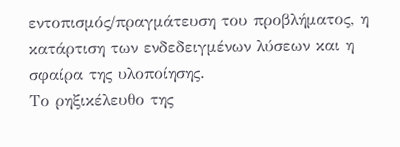εντοπισμός/πραγμάτευση του προβλήματος, η κατάρτιση των ενδεδειγμένων λύσεων και η σφαίρα της υλοποίησης.
Το ρηξικέλευθο της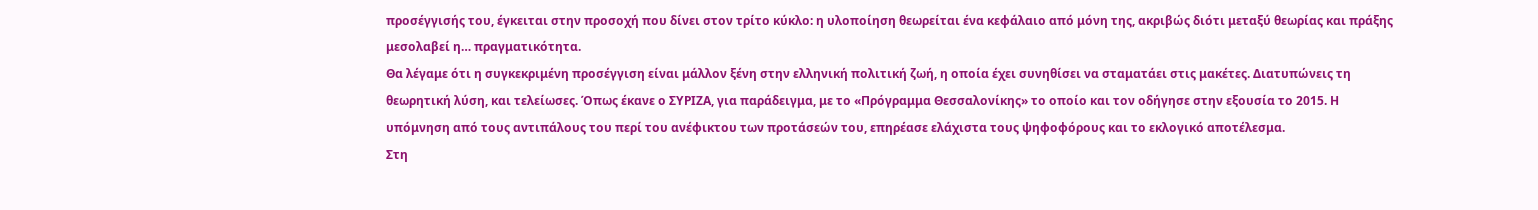προσέγγισής του, έγκειται στην προσοχή που δίνει στον τρίτο κύκλο: η υλοποίηση θεωρείται ένα κεφάλαιο από μόνη της, ακριβώς διότι μεταξύ θεωρίας και πράξης μεσολαβεί η… πραγματικότητα.
Θα λέγαμε ότι η συγκεκριμένη προσέγγιση είναι μάλλον ξένη στην ελληνική πολιτική ζωή, η οποία έχει συνηθίσει να σταματάει στις μακέτες. Διατυπώνεις τη θεωρητική λύση, και τελείωσες. Όπως έκανε ο ΣΥΡΙΖΑ, για παράδειγμα, με το «Πρόγραμμα Θεσσαλονίκης» το οποίο και τον οδήγησε στην εξουσία το 2015. Η υπόμνηση από τους αντιπάλους του περί του ανέφικτου των προτάσεών του, επηρέασε ελάχιστα τους ψηφοφόρους και το εκλογικό αποτέλεσμα.
Στη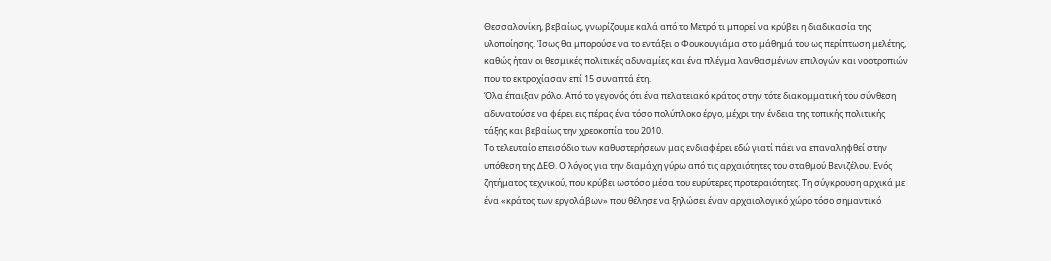Θεσσαλονίκη, βεβαίως, γνωρίζουμε καλά από το Μετρό τι μπορεί να κρύβει η διαδικασία της υλοποίησης. Ίσως θα μπορούσε να το εντάξει ο Φουκουγιάμα στο μάθημά του ως περίπτωση μελέτης, καθώς ήταν οι θεσμικές πολιτικές αδυναμίες και ένα πλέγμα λανθασμένων επιλογών και νοοτροπιών που το εκτροχίασαν επί 15 συναπτά έτη.
Όλα έπαιξαν ρόλο. Από το γεγονός ότι ένα πελατειακό κράτος στην τότε διακομματική του σύνθεση αδυνατούσε να φέρει εις πέρας ένα τόσο πολύπλοκο έργο, μέχρι την ένδεια της τοπικής πολιτικής τάξης και βεβαίως την χρεοκοπία του 2010.
Το τελευταίο επεισόδιο των καθυστερήσεων μας ενδιαφέρει εδώ γιατί πάει να επαναληφθεί στην υπόθεση της ΔΕΘ. Ο λόγος για την διαμάχη γύρω από τις αρχαιότητες του σταθμού Βενιζέλου. Ενός ζητήματος τεχνικού, που κρύβει ωστόσο μέσα του ευρύτερες προτεραιότητες. Τη σύγκρουση αρχικά με ένα «κράτος των εργολάβων» που θέλησε να ξηλώσει έναν αρχαιολογικό χώρο τόσο σημαντικό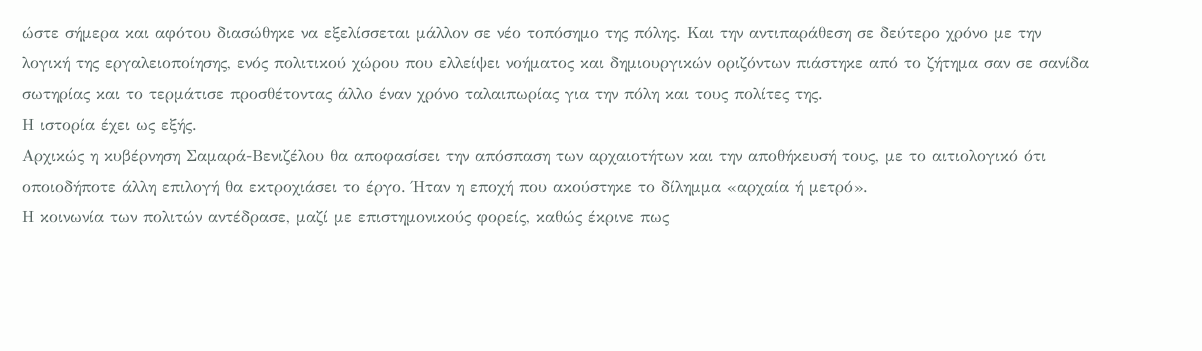ώστε σήμερα και αφότου διασώθηκε να εξελίσσεται μάλλον σε νέο τοπόσημο της πόλης. Και την αντιπαράθεση σε δεύτερο χρόνο με την λογική της εργαλειοποίησης, ενός πολιτικού χώρου που ελλείψει νοήματος και δημιουργικών οριζόντων πιάστηκε από το ζήτημα σαν σε σανίδα σωτηρίας και το τερμάτισε προσθέτοντας άλλο έναν χρόνο ταλαιπωρίας για την πόλη και τους πολίτες της.
Η ιστορία έχει ως εξής.
Αρχικώς η κυβέρνηση Σαμαρά-Βενιζέλου θα αποφασίσει την απόσπαση των αρχαιοτήτων και την αποθήκευσή τους, με το αιτιολογικό ότι οποιοδήποτε άλλη επιλογή θα εκτροχιάσει το έργο. Ήταν η εποχή που ακούστηκε το δίλημμα «αρχαία ή μετρό».
Η κοινωνία των πολιτών αντέδρασε, μαζί με επιστημονικούς φορείς, καθώς έκρινε πως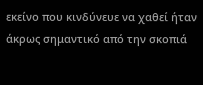εκείνο που κινδύνευε να χαθεί ήταν άκρως σημαντικό από την σκοπιά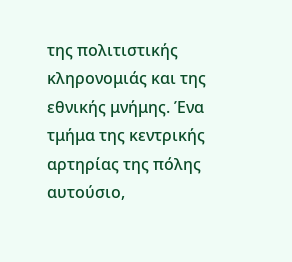της πολιτιστικής κληρονομιάς και της εθνικής μνήμης. Ένα τμήμα της κεντρικής αρτηρίας της πόλης αυτούσιο,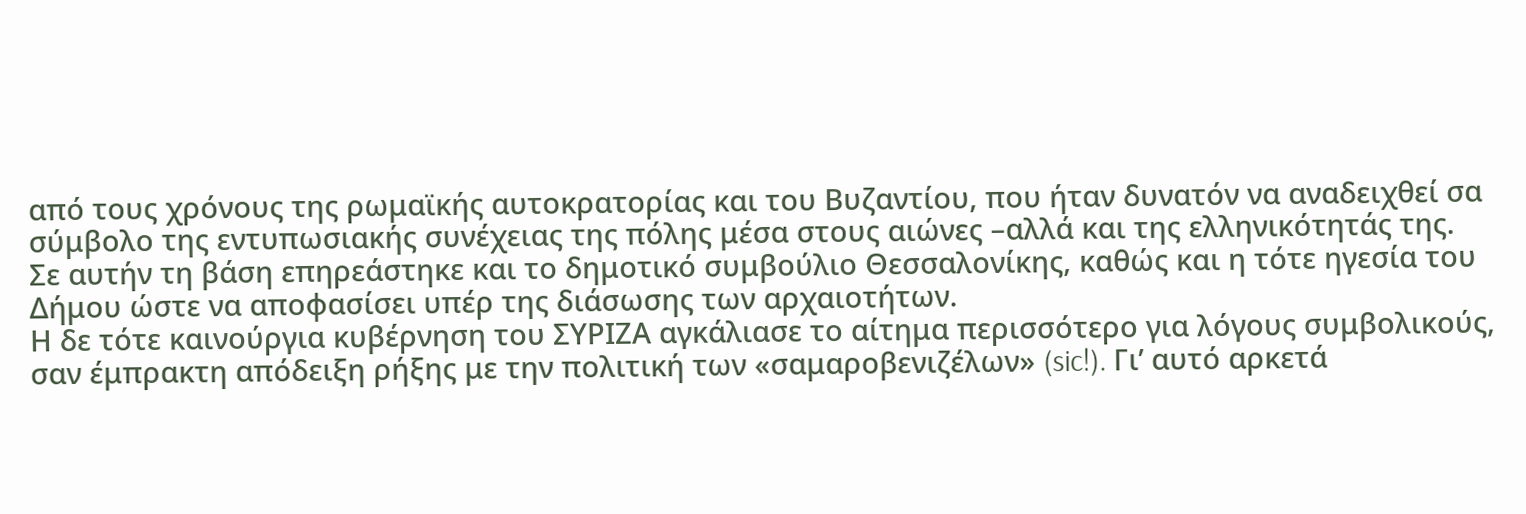από τους χρόνους της ρωμαϊκής αυτοκρατορίας και του Βυζαντίου, που ήταν δυνατόν να αναδειχθεί σα σύμβολο της εντυπωσιακής συνέχειας της πόλης μέσα στους αιώνες –αλλά και της ελληνικότητάς της.
Σε αυτήν τη βάση επηρεάστηκε και το δημοτικό συμβούλιο Θεσσαλονίκης, καθώς και η τότε ηγεσία του Δήμου ώστε να αποφασίσει υπέρ της διάσωσης των αρχαιοτήτων.
Η δε τότε καινούργια κυβέρνηση του ΣΥΡΙΖΑ αγκάλιασε το αίτημα περισσότερο για λόγους συμβολικούς, σαν έμπρακτη απόδειξη ρήξης με την πολιτική των «σαμαροβενιζέλων» (sic!). Γι’ αυτό αρκετά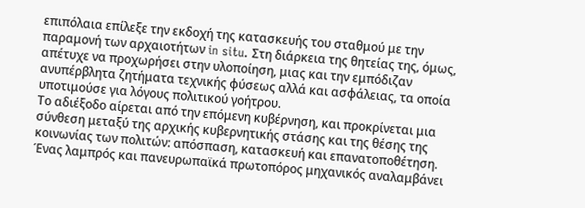επιπόλαια επίλεξε την εκδοχή της κατασκευής του σταθμού με την παραμονή των αρχαιοτήτων in situ. Στη διάρκεια της θητείας της, όμως, απέτυχε να προχωρήσει στην υλοποίηση, μιας και την εμπόδιζαν ανυπέρβλητα ζητήματα τεχνικής φύσεως αλλά και ασφάλειας, τα οποία υποτιμούσε για λόγους πολιτικού γοήτρου.
Το αδιέξοδο αίρεται από την επόμενη κυβέρνηση, και προκρίνεται μια σύνθεση μεταξύ της αρχικής κυβερνητικής στάσης και της θέσης της κοινωνίας των πολιτών: απόσπαση, κατασκευή και επανατοποθέτηση. Ένας λαμπρός και πανευρωπαϊκά πρωτοπόρος μηχανικός αναλαμβάνει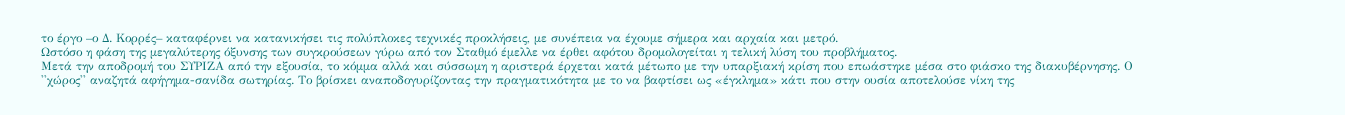το έργο –ο Δ. Κορρές– καταφέρνει να κατανικήσει τις πολύπλοκες τεχνικές προκλήσεις, με συνέπεια να έχουμε σήμερα και αρχαία και μετρό.
Ωστόσο η φάση της μεγαλύτερης όξυνσης των συγκρούσεων γύρω από τον Σταθμό έμελλε να έρθει αφότου δρομολογείται η τελική λύση του προβλήματος.
Μετά την αποδρομή του ΣΥΡΙΖΑ από την εξουσία, το κόμμα αλλά και σύσσωμη η αριστερά έρχεται κατά μέτωπο με την υπαρξιακή κρίση που επωάστηκε μέσα στο φιάσκο της διακυβέρνησης. Ο ''χώρος'' αναζητά αφήγημα-σανίδα σωτηρίας. Το βρίσκει αναποδογυρίζοντας την πραγματικότητα με το να βαφτίσει ως «έγκλημα» κάτι που στην ουσία αποτελούσε νίκη της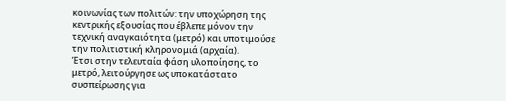κοινωνίας των πολιτών: την υποχώρηση της κεντρικής εξουσίας που έβλεπε μόνον την τεχνική αναγκαιότητα (μετρό) και υποτιμούσε την πολιτιστική κληρονομιά (αρχαία).
Έτσι στην τελευταία φάση υλοποίησης, το μετρό, λειτούργησε ως υποκατάστατο συσπείρωσης για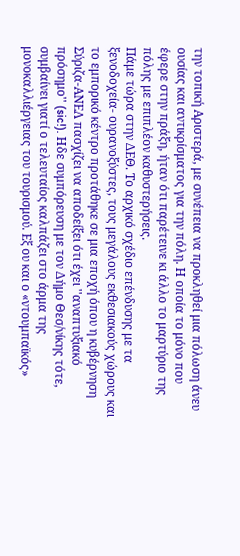την τοπική Αριστερά, με συνέπεια να προκληθεί μια πόλωση άνευ ουσίας και αντικρίσματος για την πόλη. Η οποία το μόνο που έφερε στην πράξη, ήταν ότι παρέτεινε κι άλλο το μαρτύριο της πόλης με επιπλέον καθυστερήσεις.
Πάμε τώρα στην ΔΕΘ. Το αρχικό σχέδιο επένδυσης με τα ξενοδοχεία- ουρανοξύστες, τους μεγάλους εκθεσιακούς χώρους και το εμπορικό κέντρο προτάθηκε σε μια εποχή όπου η κυβέρνηση Σύριζα-ΑΝΕΛ πασχίζει να αποδείξει ότι έχει ''αναπτυξιακό πρόσημο'' (sic!). Hδε συμπόρευση με τον Δήμο Θεσ/νίκης τότε, συμβαίνει γιατί ο τελευταίος καλπάζει στο άρμα της μονοκαλλιέργειας του τουρισμού. Εξ ου και ο «ντουμπαϊκός»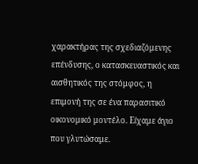χαρακτήρας της σχεδιαζόμενης επένδυσης, ο κατασκευαστικός και αισθητικός της στόμφος, η επιμονή της σε ένα παρασιτικό οικονομικό μοντέλο. Είχαμε άγιο που γλυτώσαμε.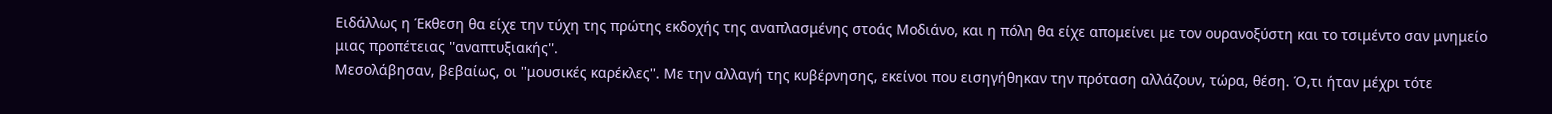Ειδάλλως η Έκθεση θα είχε την τύχη της πρώτης εκδοχής της αναπλασμένης στοάς Μοδιάνο, και η πόλη θα είχε απομείνει με τον ουρανοξύστη και το τσιμέντο σαν μνημείο μιας προπέτειας ''αναπτυξιακής''.
Μεσολάβησαν, βεβαίως, οι ''μουσικές καρέκλες''. Με την αλλαγή της κυβέρνησης, εκείνοι που εισηγήθηκαν την πρόταση αλλάζουν, τώρα, θέση. Ό,τι ήταν μέχρι τότε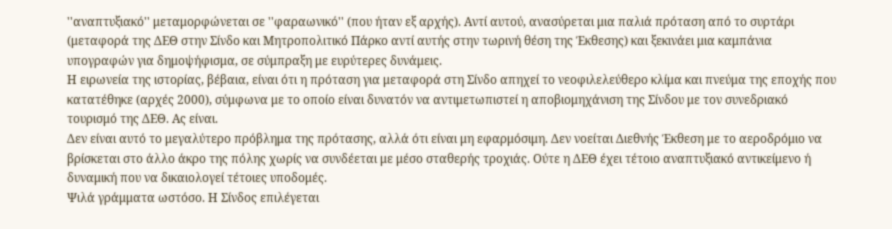''αναπτυξιακό'' μεταμορφώνεται σε ''φαραωνικό'' (που ήταν εξ αρχής). Αντί αυτού, ανασύρεται μια παλιά πρόταση από το συρτάρι (μεταφορά της ΔΕΘ στην Σίνδο και Μητροπολιτικό Πάρκο αντί αυτής στην τωρινή θέση της Έκθεσης) και ξεκινάει μια καμπάνια υπογραφών για δημοψήφισμα, σε σύμπραξη με ευρύτερες δυνάμεις.
Η ειρωνεία της ιστορίας, βέβαια, είναι ότι η πρόταση για μεταφορά στη Σίνδο απηχεί το νεοφιλελεύθερο κλίμα και πνεύμα της εποχής που κατατέθηκε (αρχές 2000), σύμφωνα με το οποίο είναι δυνατόν να αντιμετωπιστεί η αποβιομηχάνιση της Σίνδου με τον συνεδριακό τουρισμό της ΔΕΘ. Ας είναι.
Δεν είναι αυτό το μεγαλύτερο πρόβλημα της πρότασης, αλλά ότι είναι μη εφαρμόσιμη. Δεν νοείται Διεθνής Έκθεση με το αεροδρόμιο να βρίσκεται στο άλλο άκρο της πόλης χωρίς να συνδέεται με μέσο σταθερής τροχιάς. Ούτε η ΔΕΘ έχει τέτοιο αναπτυξιακό αντικείμενο ή δυναμική που να δικαιολογεί τέτοιες υποδομές.
Ψιλά γράμματα ωστόσο. Η Σίνδος επιλέγεται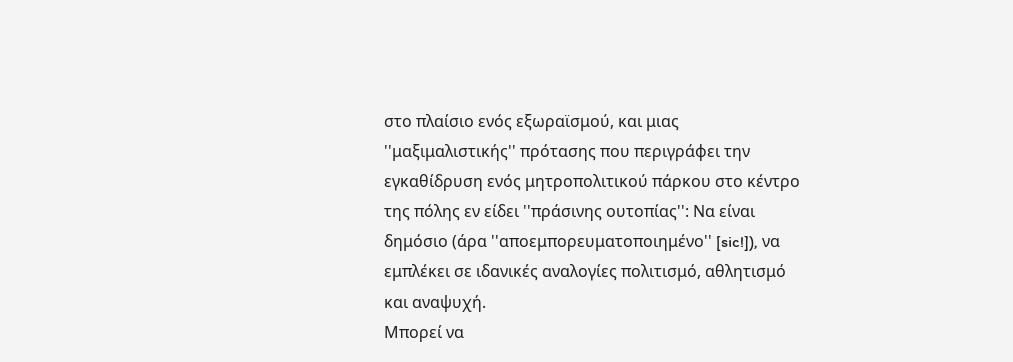στο πλαίσιο ενός εξωραϊσμού, και μιας ''μαξιμαλιστικής'' πρότασης που περιγράφει την εγκαθίδρυση ενός μητροπολιτικού πάρκου στο κέντρο της πόλης εν είδει ''πράσινης ουτοπίας'': Να είναι δημόσιο (άρα ''αποεμπορευματοποιημένο'' [sic!]), να εμπλέκει σε ιδανικές αναλογίες πολιτισμό, αθλητισμό και αναψυχή.
Μπορεί να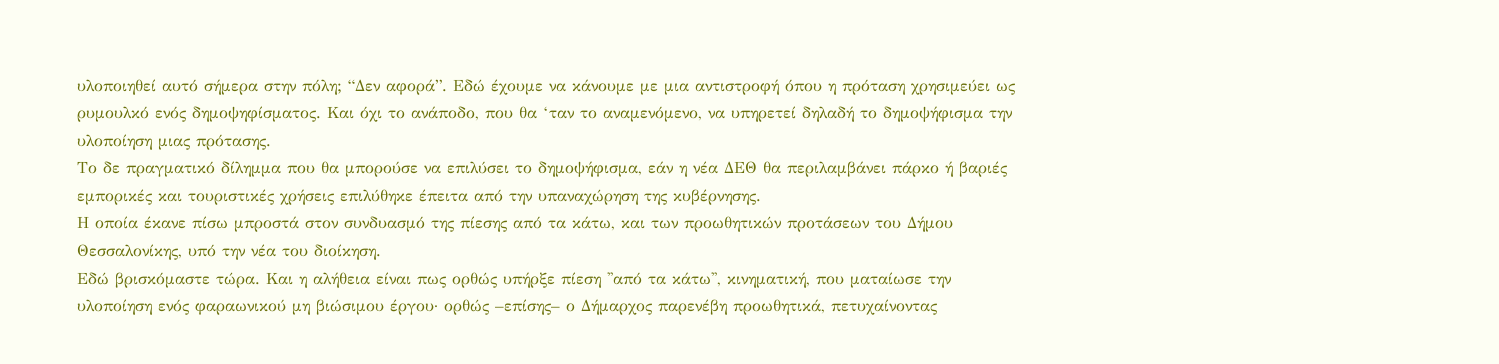υλοποιηθεί αυτό σήμερα στην πόλη; “Δεν αφορά”. Εδώ έχουμε να κάνουμε με μια αντιστροφή όπου η πρόταση χρησιμεύει ως ρυμουλκό ενός δημοψηφίσματος. Και όχι το ανάποδο, που θα ‘ταν το αναμενόμενο, να υπηρετεί δηλαδή το δημοψήφισμα την υλοποίηση μιας πρότασης.
Το δε πραγματικό δίλημμα που θα μπορούσε να επιλύσει το δημοψήφισμα, εάν η νέα ΔΕΘ θα περιλαμβάνει πάρκο ή βαριές εμπορικές και τουριστικές χρήσεις επιλύθηκε έπειτα από την υπαναχώρηση της κυβέρνησης.
Η οποία έκανε πίσω μπροστά στον συνδυασμό της πίεσης από τα κάτω, και των προωθητικών προτάσεων του Δήμου Θεσσαλονίκης, υπό την νέα του διοίκηση.
Εδώ βρισκόμαστε τώρα. Και η αλήθεια είναι πως ορθώς υπήρξε πίεση ''από τα κάτω'', κινηματική, που ματαίωσε την υλοποίηση ενός φαραωνικού μη βιώσιμου έργου· ορθώς –επίσης– ο Δήμαρχος παρενέβη προωθητικά, πετυχαίνοντας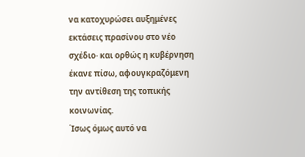να κατοχυρώσει αυξημένες εκτάσεις πρασίνου στο νέο σχέδιο· και ορθώς η κυβέρνηση έκανε πίσω, αφουγκραζόμενη την αντίθεση της τοπικής κοινωνίας.
Ίσως όμως αυτό να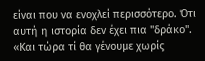είναι που να ενοχλεί περισσότερο. Ότι αυτή η ιστορία δεν έχει πια ''δράκο''. «Και τώρα τί θα γένουμε χωρίς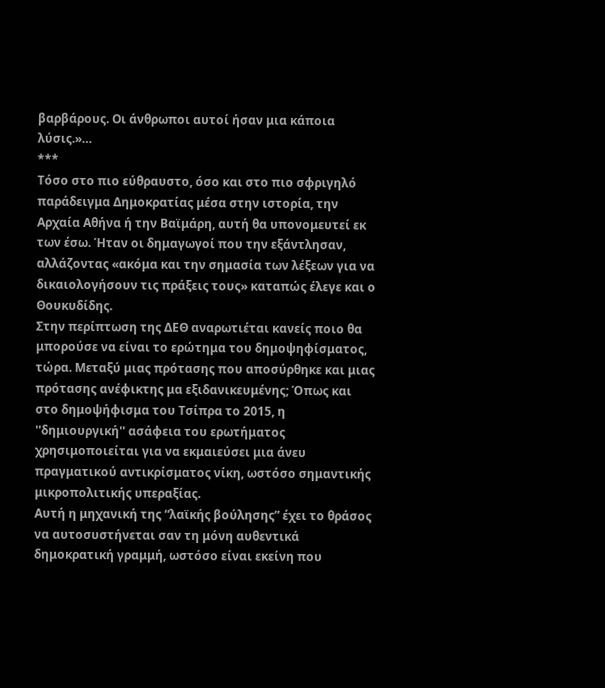βαρβάρους. Οι άνθρωποι αυτοί ήσαν μια κάποια λύσις.»…
***
Τόσο στο πιο εύθραυστο, όσο και στο πιο σφριγηλό παράδειγμα Δημοκρατίας μέσα στην ιστορία, την Αρχαία Αθήνα ή την Βαϊμάρη, αυτή θα υπονομευτεί εκ των έσω. Ήταν οι δημαγωγοί που την εξάντλησαν, αλλάζοντας «ακόμα και την σημασία των λέξεων για να δικαιολογήσουν τις πράξεις τους» καταπώς έλεγε και ο Θουκυδίδης.
Στην περίπτωση της ΔΕΘ αναρωτιέται κανείς ποιο θα μπορούσε να είναι το ερώτημα του δημοψηφίσματος, τώρα. Μεταξύ μιας πρότασης που αποσύρθηκε και μιας πρότασης ανέφικτης μα εξιδανικευμένης; Όπως και στο δημοψήφισμα του Τσίπρα το 2015, η ''δημιουργική'' ασάφεια του ερωτήματος χρησιμοποιείται για να εκμαιεύσει μια άνευ πραγματικού αντικρίσματος νίκη, ωστόσο σημαντικής μικροπολιτικής υπεραξίας.
Αυτή η μηχανική της “λαϊκής βούλησης” έχει το θράσος να αυτοσυστήνεται σαν τη μόνη αυθεντικά δημοκρατική γραμμή, ωστόσο είναι εκείνη που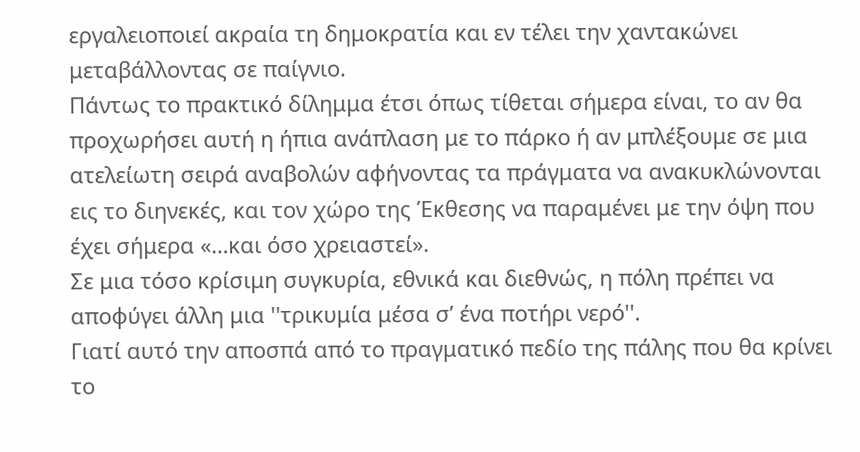εργαλειοποιεί ακραία τη δημοκρατία και εν τέλει την χαντακώνει μεταβάλλοντας σε παίγνιο.
Πάντως το πρακτικό δίλημμα έτσι όπως τίθεται σήμερα είναι, το αν θα προχωρήσει αυτή η ήπια ανάπλαση με το πάρκο ή αν μπλέξουμε σε μια ατελείωτη σειρά αναβολών αφήνοντας τα πράγματα να ανακυκλώνονται εις το διηνεκές, και τον χώρο της Έκθεσης να παραμένει με την όψη που έχει σήμερα «…και όσο χρειαστεί».
Σε μια τόσο κρίσιμη συγκυρία, εθνικά και διεθνώς, η πόλη πρέπει να αποφύγει άλλη μια ''τρικυμία μέσα σ’ ένα ποτήρι νερό''.
Γιατί αυτό την αποσπά από το πραγματικό πεδίο της πάλης που θα κρίνει το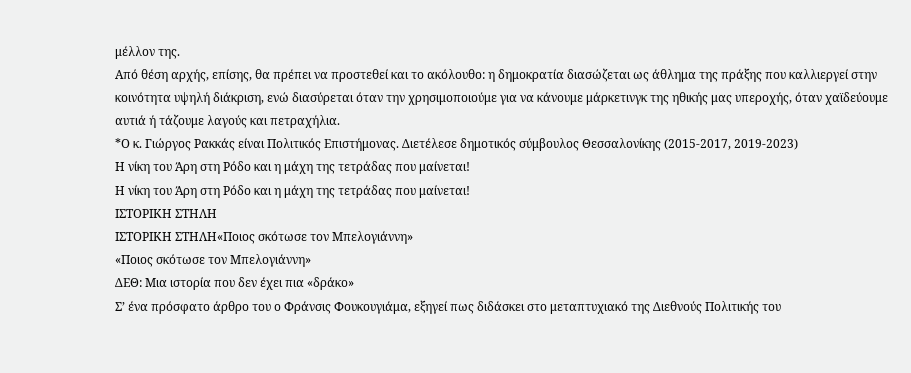μέλλον της.
Από θέση αρχής, επίσης, θα πρέπει να προστεθεί και το ακόλουθο: η δημοκρατία διασώζεται ως άθλημα της πράξης που καλλιεργεί στην κοινότητα υψηλή διάκριση, ενώ διασύρεται όταν την χρησιμοποιούμε για να κάνουμε μάρκετινγκ της ηθικής μας υπεροχής, όταν χαϊδεύουμε αυτιά ή τάζουμε λαγούς και πετραχήλια.
*Ο κ. Γιώργος Ρακκάς είναι Πολιτικός Επιστήμονας. Διετέλεσε δημοτικός σύμβουλος Θεσσαλονίκης (2015-2017, 2019-2023)
Η νίκη του Άρη στη Ρόδο και η μάχη της τετράδας που μαίνεται!
Η νίκη του Άρη στη Ρόδο και η μάχη της τετράδας που μαίνεται!
ΙΣΤΟΡΙΚΗ ΣΤΗΛΗ
ΙΣΤΟΡΙΚΗ ΣΤΗΛΗ«Ποιος σκότωσε τον Μπελογιάννη»
«Ποιος σκότωσε τον Μπελογιάννη»
ΔΕΘ: Μια ιστορία που δεν έχει πια «δράκο»
Σ’ ένα πρόσφατο άρθρο του ο Φράνσις Φουκουγιάμα, εξηγεί πως διδάσκει στο μεταπτυχιακό της Διεθνούς Πολιτικής του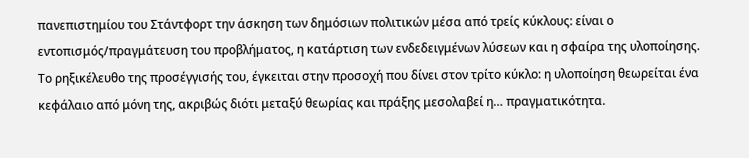πανεπιστημίου του Στάντφορτ την άσκηση των δημόσιων πολιτικών μέσα από τρείς κύκλους: είναι ο εντοπισμός/πραγμάτευση του προβλήματος, η κατάρτιση των ενδεδειγμένων λύσεων και η σφαίρα της υλοποίησης.
Το ρηξικέλευθο της προσέγγισής του, έγκειται στην προσοχή που δίνει στον τρίτο κύκλο: η υλοποίηση θεωρείται ένα κεφάλαιο από μόνη της, ακριβώς διότι μεταξύ θεωρίας και πράξης μεσολαβεί η… πραγματικότητα.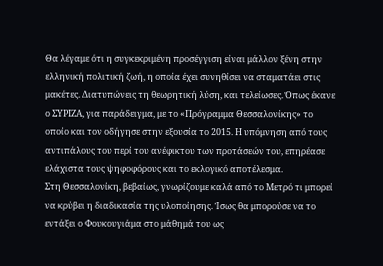Θα λέγαμε ότι η συγκεκριμένη προσέγγιση είναι μάλλον ξένη στην ελληνική πολιτική ζωή, η οποία έχει συνηθίσει να σταματάει στις μακέτες. Διατυπώνεις τη θεωρητική λύση, και τελείωσες. Όπως έκανε ο ΣΥΡΙΖΑ, για παράδειγμα, με το «Πρόγραμμα Θεσσαλονίκης» το οποίο και τον οδήγησε στην εξουσία το 2015. Η υπόμνηση από τους αντιπάλους του περί του ανέφικτου των προτάσεών του, επηρέασε ελάχιστα τους ψηφοφόρους και το εκλογικό αποτέλεσμα.
Στη Θεσσαλονίκη, βεβαίως, γνωρίζουμε καλά από το Μετρό τι μπορεί να κρύβει η διαδικασία της υλοποίησης. Ίσως θα μπορούσε να το εντάξει ο Φουκουγιάμα στο μάθημά του ως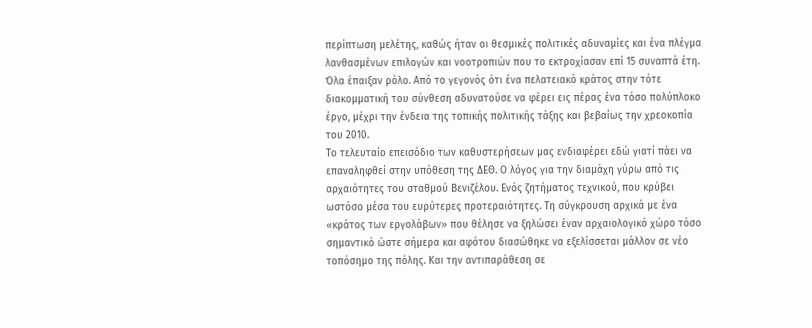περίπτωση μελέτης, καθώς ήταν οι θεσμικές πολιτικές αδυναμίες και ένα πλέγμα λανθασμένων επιλογών και νοοτροπιών που το εκτροχίασαν επί 15 συναπτά έτη.
Όλα έπαιξαν ρόλο. Από το γεγονός ότι ένα πελατειακό κράτος στην τότε διακομματική του σύνθεση αδυνατούσε να φέρει εις πέρας ένα τόσο πολύπλοκο έργο, μέχρι την ένδεια της τοπικής πολιτικής τάξης και βεβαίως την χρεοκοπία του 2010.
Το τελευταίο επεισόδιο των καθυστερήσεων μας ενδιαφέρει εδώ γιατί πάει να επαναληφθεί στην υπόθεση της ΔΕΘ. Ο λόγος για την διαμάχη γύρω από τις αρχαιότητες του σταθμού Βενιζέλου. Ενός ζητήματος τεχνικού, που κρύβει ωστόσο μέσα του ευρύτερες προτεραιότητες. Τη σύγκρουση αρχικά με ένα «κράτος των εργολάβων» που θέλησε να ξηλώσει έναν αρχαιολογικό χώρο τόσο σημαντικό ώστε σήμερα και αφότου διασώθηκε να εξελίσσεται μάλλον σε νέο τοπόσημο της πόλης. Και την αντιπαράθεση σε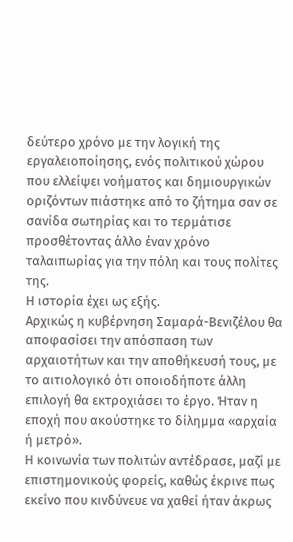δεύτερο χρόνο με την λογική της εργαλειοποίησης, ενός πολιτικού χώρου που ελλείψει νοήματος και δημιουργικών οριζόντων πιάστηκε από το ζήτημα σαν σε σανίδα σωτηρίας και το τερμάτισε προσθέτοντας άλλο έναν χρόνο ταλαιπωρίας για την πόλη και τους πολίτες της.
Η ιστορία έχει ως εξής.
Αρχικώς η κυβέρνηση Σαμαρά-Βενιζέλου θα αποφασίσει την απόσπαση των αρχαιοτήτων και την αποθήκευσή τους, με το αιτιολογικό ότι οποιοδήποτε άλλη επιλογή θα εκτροχιάσει το έργο. Ήταν η εποχή που ακούστηκε το δίλημμα «αρχαία ή μετρό».
Η κοινωνία των πολιτών αντέδρασε, μαζί με επιστημονικούς φορείς, καθώς έκρινε πως εκείνο που κινδύνευε να χαθεί ήταν άκρως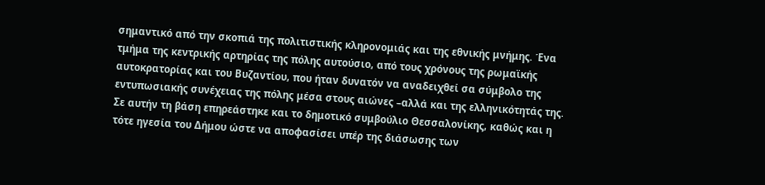σημαντικό από την σκοπιά της πολιτιστικής κληρονομιάς και της εθνικής μνήμης. Ένα τμήμα της κεντρικής αρτηρίας της πόλης αυτούσιο, από τους χρόνους της ρωμαϊκής αυτοκρατορίας και του Βυζαντίου, που ήταν δυνατόν να αναδειχθεί σα σύμβολο της εντυπωσιακής συνέχειας της πόλης μέσα στους αιώνες –αλλά και της ελληνικότητάς της.
Σε αυτήν τη βάση επηρεάστηκε και το δημοτικό συμβούλιο Θεσσαλονίκης, καθώς και η τότε ηγεσία του Δήμου ώστε να αποφασίσει υπέρ της διάσωσης των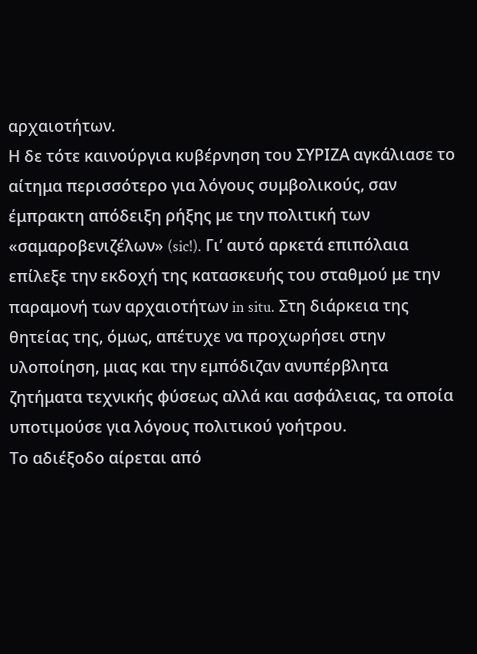αρχαιοτήτων.
Η δε τότε καινούργια κυβέρνηση του ΣΥΡΙΖΑ αγκάλιασε το αίτημα περισσότερο για λόγους συμβολικούς, σαν έμπρακτη απόδειξη ρήξης με την πολιτική των «σαμαροβενιζέλων» (sic!). Γι’ αυτό αρκετά επιπόλαια επίλεξε την εκδοχή της κατασκευής του σταθμού με την παραμονή των αρχαιοτήτων in situ. Στη διάρκεια της θητείας της, όμως, απέτυχε να προχωρήσει στην υλοποίηση, μιας και την εμπόδιζαν ανυπέρβλητα ζητήματα τεχνικής φύσεως αλλά και ασφάλειας, τα οποία υποτιμούσε για λόγους πολιτικού γοήτρου.
Το αδιέξοδο αίρεται από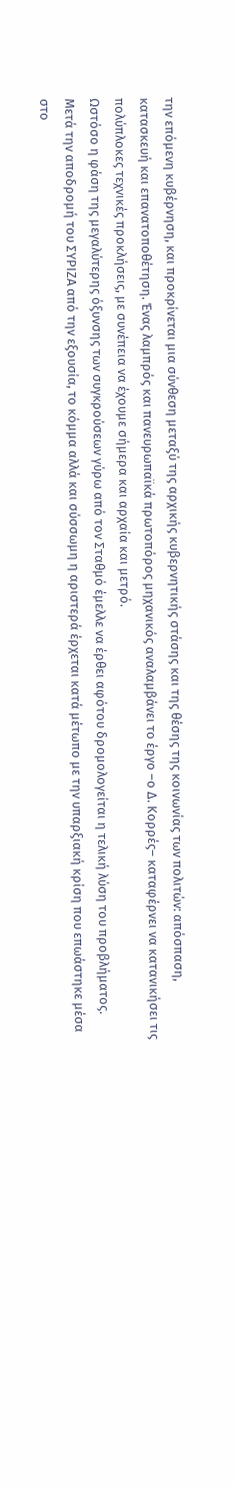την επόμενη κυβέρνηση, και προκρίνεται μια σύνθεση μεταξύ της αρχικής κυβερνητικής στάσης και της θέσης της κοινωνίας των πολιτών: απόσπαση, κατασκευή και επανατοποθέτηση. Ένας λαμπρός και πανευρωπαϊκά πρωτοπόρος μηχανικός αναλαμβάνει το έργο –ο Δ. Κορρές– καταφέρνει να κατανικήσει τις πολύπλοκες τεχνικές προκλήσεις, με συνέπεια να έχουμε σήμερα και αρχαία και μετρό.
Ωστόσο η φάση της μεγαλύτερης όξυνσης των συγκρούσεων γύρω από τον Σταθμό έμελλε να έρθει αφότου δρομολογείται η τελική λύση του προβλήματος.
Μετά την αποδρομή του ΣΥΡΙΖΑ από την εξουσία, το κόμμα αλλά και σύσσωμη η αριστερά έρχεται κατά μέτωπο με την υπαρξιακή κρίση που επωάστηκε μέσα στο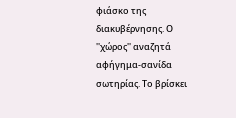φιάσκο της διακυβέρνησης. Ο ''χώρος'' αναζητά αφήγημα-σανίδα σωτηρίας. Το βρίσκει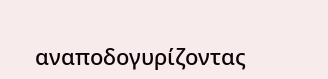αναποδογυρίζοντας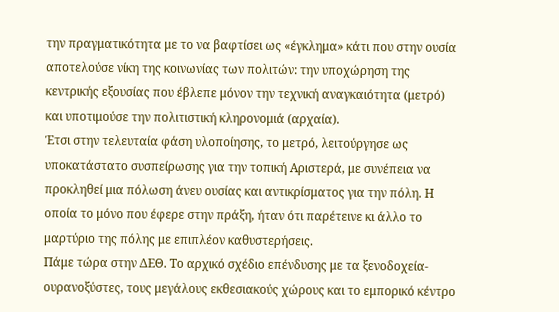την πραγματικότητα με το να βαφτίσει ως «έγκλημα» κάτι που στην ουσία αποτελούσε νίκη της κοινωνίας των πολιτών: την υποχώρηση της κεντρικής εξουσίας που έβλεπε μόνον την τεχνική αναγκαιότητα (μετρό) και υποτιμούσε την πολιτιστική κληρονομιά (αρχαία).
Έτσι στην τελευταία φάση υλοποίησης, το μετρό, λειτούργησε ως υποκατάστατο συσπείρωσης για την τοπική Αριστερά, με συνέπεια να προκληθεί μια πόλωση άνευ ουσίας και αντικρίσματος για την πόλη. Η οποία το μόνο που έφερε στην πράξη, ήταν ότι παρέτεινε κι άλλο το μαρτύριο της πόλης με επιπλέον καθυστερήσεις.
Πάμε τώρα στην ΔΕΘ. Το αρχικό σχέδιο επένδυσης με τα ξενοδοχεία- ουρανοξύστες, τους μεγάλους εκθεσιακούς χώρους και το εμπορικό κέντρο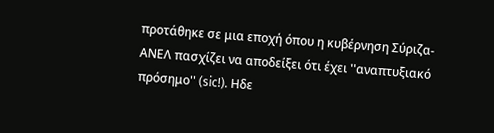προτάθηκε σε μια εποχή όπου η κυβέρνηση Σύριζα-ΑΝΕΛ πασχίζει να αποδείξει ότι έχει ''αναπτυξιακό πρόσημο'' (sic!). Hδε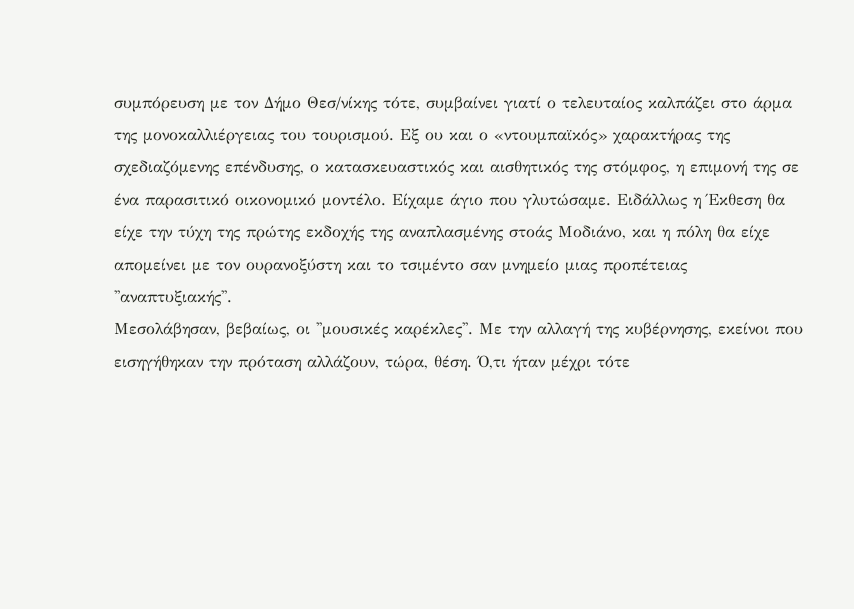συμπόρευση με τον Δήμο Θεσ/νίκης τότε, συμβαίνει γιατί ο τελευταίος καλπάζει στο άρμα της μονοκαλλιέργειας του τουρισμού. Εξ ου και ο «ντουμπαϊκός» χαρακτήρας της σχεδιαζόμενης επένδυσης, ο κατασκευαστικός και αισθητικός της στόμφος, η επιμονή της σε ένα παρασιτικό οικονομικό μοντέλο. Είχαμε άγιο που γλυτώσαμε. Ειδάλλως η Έκθεση θα είχε την τύχη της πρώτης εκδοχής της αναπλασμένης στοάς Μοδιάνο, και η πόλη θα είχε απομείνει με τον ουρανοξύστη και το τσιμέντο σαν μνημείο μιας προπέτειας ''αναπτυξιακής''.
Μεσολάβησαν, βεβαίως, οι ''μουσικές καρέκλες''. Με την αλλαγή της κυβέρνησης, εκείνοι που εισηγήθηκαν την πρόταση αλλάζουν, τώρα, θέση. Ό,τι ήταν μέχρι τότε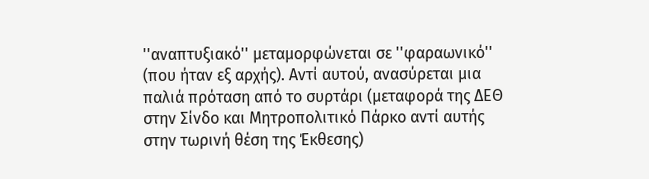''αναπτυξιακό'' μεταμορφώνεται σε ''φαραωνικό'' (που ήταν εξ αρχής). Αντί αυτού, ανασύρεται μια παλιά πρόταση από το συρτάρι (μεταφορά της ΔΕΘ στην Σίνδο και Μητροπολιτικό Πάρκο αντί αυτής στην τωρινή θέση της Έκθεσης)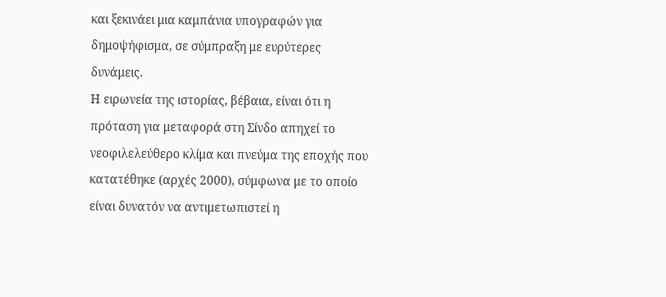και ξεκινάει μια καμπάνια υπογραφών για δημοψήφισμα, σε σύμπραξη με ευρύτερες δυνάμεις.
Η ειρωνεία της ιστορίας, βέβαια, είναι ότι η πρόταση για μεταφορά στη Σίνδο απηχεί το νεοφιλελεύθερο κλίμα και πνεύμα της εποχής που κατατέθηκε (αρχές 2000), σύμφωνα με το οποίο είναι δυνατόν να αντιμετωπιστεί η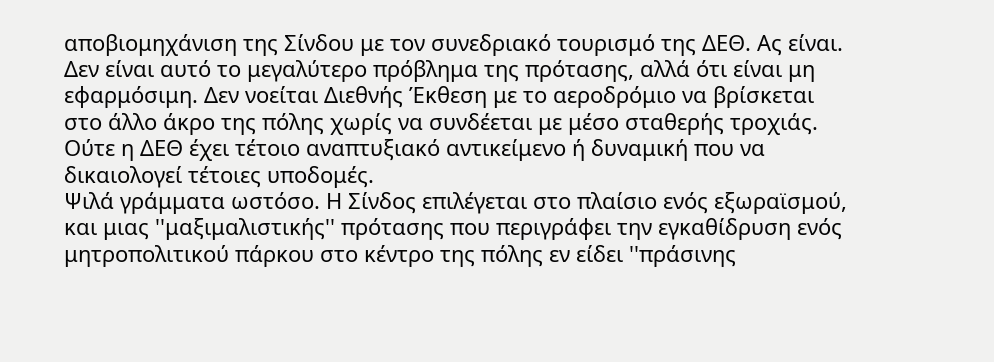αποβιομηχάνιση της Σίνδου με τον συνεδριακό τουρισμό της ΔΕΘ. Ας είναι.
Δεν είναι αυτό το μεγαλύτερο πρόβλημα της πρότασης, αλλά ότι είναι μη εφαρμόσιμη. Δεν νοείται Διεθνής Έκθεση με το αεροδρόμιο να βρίσκεται στο άλλο άκρο της πόλης χωρίς να συνδέεται με μέσο σταθερής τροχιάς. Ούτε η ΔΕΘ έχει τέτοιο αναπτυξιακό αντικείμενο ή δυναμική που να δικαιολογεί τέτοιες υποδομές.
Ψιλά γράμματα ωστόσο. Η Σίνδος επιλέγεται στο πλαίσιο ενός εξωραϊσμού, και μιας ''μαξιμαλιστικής'' πρότασης που περιγράφει την εγκαθίδρυση ενός μητροπολιτικού πάρκου στο κέντρο της πόλης εν είδει ''πράσινης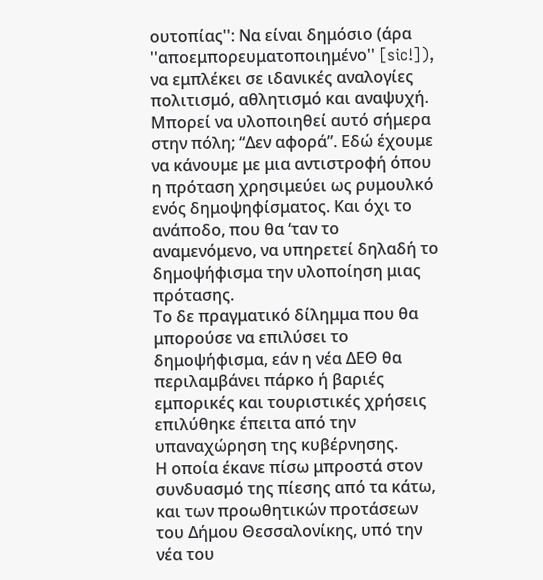ουτοπίας'': Να είναι δημόσιο (άρα ''αποεμπορευματοποιημένο'' [sic!]), να εμπλέκει σε ιδανικές αναλογίες πολιτισμό, αθλητισμό και αναψυχή.
Μπορεί να υλοποιηθεί αυτό σήμερα στην πόλη; “Δεν αφορά”. Εδώ έχουμε να κάνουμε με μια αντιστροφή όπου η πρόταση χρησιμεύει ως ρυμουλκό ενός δημοψηφίσματος. Και όχι το ανάποδο, που θα ‘ταν το αναμενόμενο, να υπηρετεί δηλαδή το δημοψήφισμα την υλοποίηση μιας πρότασης.
Το δε πραγματικό δίλημμα που θα μπορούσε να επιλύσει το δημοψήφισμα, εάν η νέα ΔΕΘ θα περιλαμβάνει πάρκο ή βαριές εμπορικές και τουριστικές χρήσεις επιλύθηκε έπειτα από την υπαναχώρηση της κυβέρνησης.
Η οποία έκανε πίσω μπροστά στον συνδυασμό της πίεσης από τα κάτω, και των προωθητικών προτάσεων του Δήμου Θεσσαλονίκης, υπό την νέα του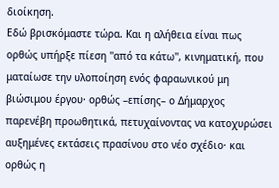διοίκηση.
Εδώ βρισκόμαστε τώρα. Και η αλήθεια είναι πως ορθώς υπήρξε πίεση ''από τα κάτω'', κινηματική, που ματαίωσε την υλοποίηση ενός φαραωνικού μη βιώσιμου έργου· ορθώς –επίσης– ο Δήμαρχος παρενέβη προωθητικά, πετυχαίνοντας να κατοχυρώσει αυξημένες εκτάσεις πρασίνου στο νέο σχέδιο· και ορθώς η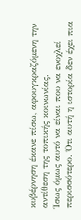κυβέρνηση έκανε πίσω, αφουγκραζόμενη την αντίθεση της τοπικής κοινωνίας.
Ίσως όμως αυτό να είναι που να ενοχλεί περισσότερο. Ότι αυτή η ιστορία δεν έχει πια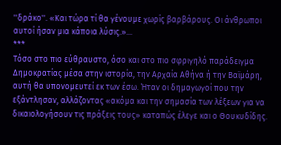''δράκο''. «Και τώρα τί θα γένουμε χωρίς βαρβάρους. Οι άνθρωποι αυτοί ήσαν μια κάποια λύσις.»…
***
Τόσο στο πιο εύθραυστο, όσο και στο πιο σφριγηλό παράδειγμα Δημοκρατίας μέσα στην ιστορία, την Αρχαία Αθήνα ή την Βαϊμάρη, αυτή θα υπονομευτεί εκ των έσω. Ήταν οι δημαγωγοί που την εξάντλησαν, αλλάζοντας «ακόμα και την σημασία των λέξεων για να δικαιολογήσουν τις πράξεις τους» καταπώς έλεγε και ο Θουκυδίδης.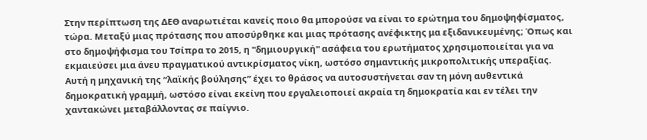Στην περίπτωση της ΔΕΘ αναρωτιέται κανείς ποιο θα μπορούσε να είναι το ερώτημα του δημοψηφίσματος, τώρα. Μεταξύ μιας πρότασης που αποσύρθηκε και μιας πρότασης ανέφικτης μα εξιδανικευμένης; Όπως και στο δημοψήφισμα του Τσίπρα το 2015, η ''δημιουργική'' ασάφεια του ερωτήματος χρησιμοποιείται για να εκμαιεύσει μια άνευ πραγματικού αντικρίσματος νίκη, ωστόσο σημαντικής μικροπολιτικής υπεραξίας.
Αυτή η μηχανική της “λαϊκής βούλησης” έχει το θράσος να αυτοσυστήνεται σαν τη μόνη αυθεντικά δημοκρατική γραμμή, ωστόσο είναι εκείνη που εργαλειοποιεί ακραία τη δημοκρατία και εν τέλει την χαντακώνει μεταβάλλοντας σε παίγνιο.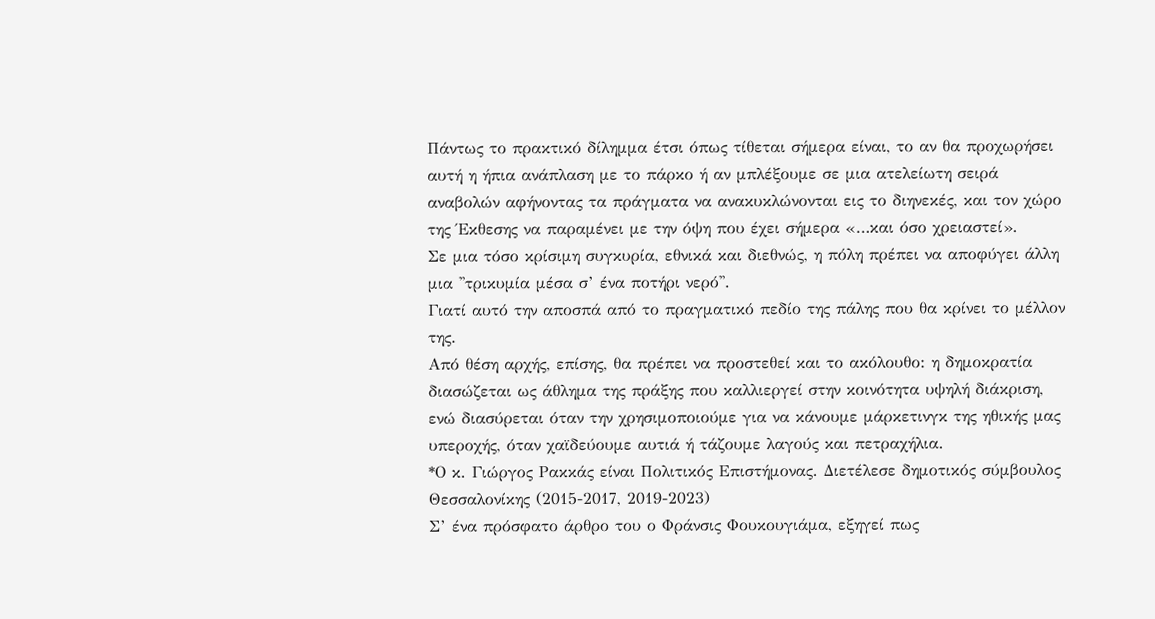Πάντως το πρακτικό δίλημμα έτσι όπως τίθεται σήμερα είναι, το αν θα προχωρήσει αυτή η ήπια ανάπλαση με το πάρκο ή αν μπλέξουμε σε μια ατελείωτη σειρά αναβολών αφήνοντας τα πράγματα να ανακυκλώνονται εις το διηνεκές, και τον χώρο της Έκθεσης να παραμένει με την όψη που έχει σήμερα «…και όσο χρειαστεί».
Σε μια τόσο κρίσιμη συγκυρία, εθνικά και διεθνώς, η πόλη πρέπει να αποφύγει άλλη μια ''τρικυμία μέσα σ’ ένα ποτήρι νερό''.
Γιατί αυτό την αποσπά από το πραγματικό πεδίο της πάλης που θα κρίνει το μέλλον της.
Από θέση αρχής, επίσης, θα πρέπει να προστεθεί και το ακόλουθο: η δημοκρατία διασώζεται ως άθλημα της πράξης που καλλιεργεί στην κοινότητα υψηλή διάκριση, ενώ διασύρεται όταν την χρησιμοποιούμε για να κάνουμε μάρκετινγκ της ηθικής μας υπεροχής, όταν χαϊδεύουμε αυτιά ή τάζουμε λαγούς και πετραχήλια.
*Ο κ. Γιώργος Ρακκάς είναι Πολιτικός Επιστήμονας. Διετέλεσε δημοτικός σύμβουλος Θεσσαλονίκης (2015-2017, 2019-2023)
Σ’ ένα πρόσφατο άρθρο του ο Φράνσις Φουκουγιάμα, εξηγεί πως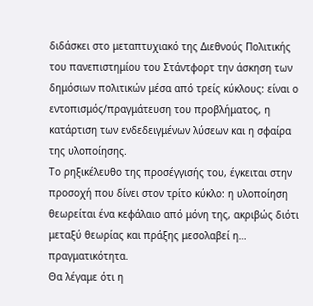διδάσκει στο μεταπτυχιακό της Διεθνούς Πολιτικής του πανεπιστημίου του Στάντφορτ την άσκηση των δημόσιων πολιτικών μέσα από τρείς κύκλους: είναι ο εντοπισμός/πραγμάτευση του προβλήματος, η κατάρτιση των ενδεδειγμένων λύσεων και η σφαίρα της υλοποίησης.
Το ρηξικέλευθο της προσέγγισής του, έγκειται στην προσοχή που δίνει στον τρίτο κύκλο: η υλοποίηση θεωρείται ένα κεφάλαιο από μόνη της, ακριβώς διότι μεταξύ θεωρίας και πράξης μεσολαβεί η… πραγματικότητα.
Θα λέγαμε ότι η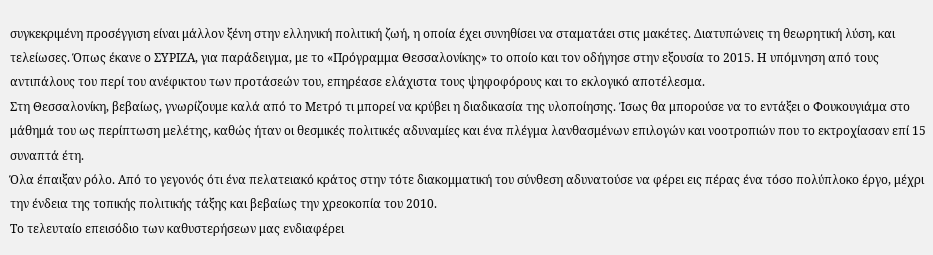συγκεκριμένη προσέγγιση είναι μάλλον ξένη στην ελληνική πολιτική ζωή, η οποία έχει συνηθίσει να σταματάει στις μακέτες. Διατυπώνεις τη θεωρητική λύση, και τελείωσες. Όπως έκανε ο ΣΥΡΙΖΑ, για παράδειγμα, με το «Πρόγραμμα Θεσσαλονίκης» το οποίο και τον οδήγησε στην εξουσία το 2015. Η υπόμνηση από τους αντιπάλους του περί του ανέφικτου των προτάσεών του, επηρέασε ελάχιστα τους ψηφοφόρους και το εκλογικό αποτέλεσμα.
Στη Θεσσαλονίκη, βεβαίως, γνωρίζουμε καλά από το Μετρό τι μπορεί να κρύβει η διαδικασία της υλοποίησης. Ίσως θα μπορούσε να το εντάξει ο Φουκουγιάμα στο μάθημά του ως περίπτωση μελέτης, καθώς ήταν οι θεσμικές πολιτικές αδυναμίες και ένα πλέγμα λανθασμένων επιλογών και νοοτροπιών που το εκτροχίασαν επί 15 συναπτά έτη.
Όλα έπαιξαν ρόλο. Από το γεγονός ότι ένα πελατειακό κράτος στην τότε διακομματική του σύνθεση αδυνατούσε να φέρει εις πέρας ένα τόσο πολύπλοκο έργο, μέχρι την ένδεια της τοπικής πολιτικής τάξης και βεβαίως την χρεοκοπία του 2010.
Το τελευταίο επεισόδιο των καθυστερήσεων μας ενδιαφέρει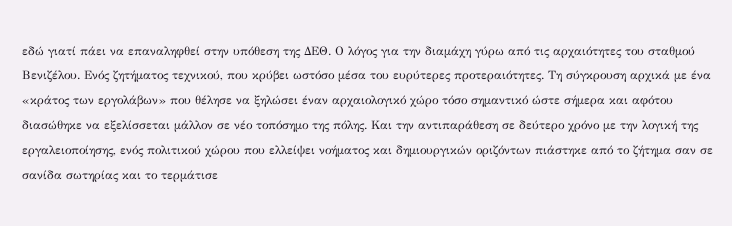εδώ γιατί πάει να επαναληφθεί στην υπόθεση της ΔΕΘ. Ο λόγος για την διαμάχη γύρω από τις αρχαιότητες του σταθμού Βενιζέλου. Ενός ζητήματος τεχνικού, που κρύβει ωστόσο μέσα του ευρύτερες προτεραιότητες. Τη σύγκρουση αρχικά με ένα «κράτος των εργολάβων» που θέλησε να ξηλώσει έναν αρχαιολογικό χώρο τόσο σημαντικό ώστε σήμερα και αφότου διασώθηκε να εξελίσσεται μάλλον σε νέο τοπόσημο της πόλης. Και την αντιπαράθεση σε δεύτερο χρόνο με την λογική της εργαλειοποίησης, ενός πολιτικού χώρου που ελλείψει νοήματος και δημιουργικών οριζόντων πιάστηκε από το ζήτημα σαν σε σανίδα σωτηρίας και το τερμάτισε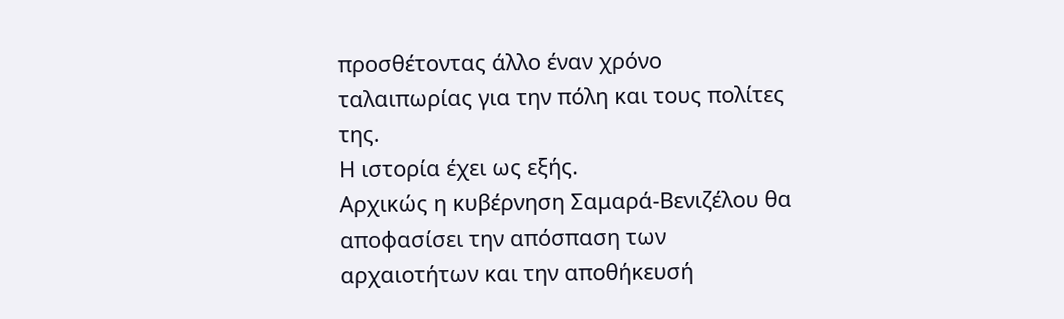προσθέτοντας άλλο έναν χρόνο ταλαιπωρίας για την πόλη και τους πολίτες της.
Η ιστορία έχει ως εξής.
Αρχικώς η κυβέρνηση Σαμαρά-Βενιζέλου θα αποφασίσει την απόσπαση των αρχαιοτήτων και την αποθήκευσή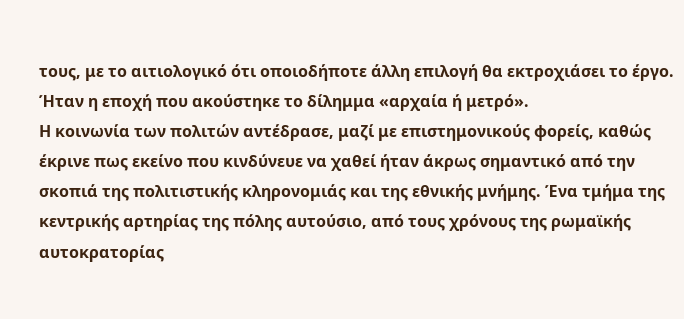τους, με το αιτιολογικό ότι οποιοδήποτε άλλη επιλογή θα εκτροχιάσει το έργο. Ήταν η εποχή που ακούστηκε το δίλημμα «αρχαία ή μετρό».
Η κοινωνία των πολιτών αντέδρασε, μαζί με επιστημονικούς φορείς, καθώς έκρινε πως εκείνο που κινδύνευε να χαθεί ήταν άκρως σημαντικό από την σκοπιά της πολιτιστικής κληρονομιάς και της εθνικής μνήμης. Ένα τμήμα της κεντρικής αρτηρίας της πόλης αυτούσιο, από τους χρόνους της ρωμαϊκής αυτοκρατορίας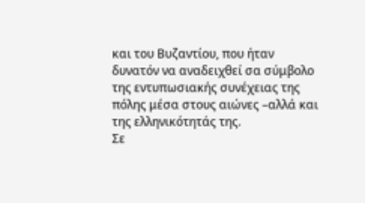και του Βυζαντίου, που ήταν δυνατόν να αναδειχθεί σα σύμβολο της εντυπωσιακής συνέχειας της πόλης μέσα στους αιώνες –αλλά και της ελληνικότητάς της.
Σε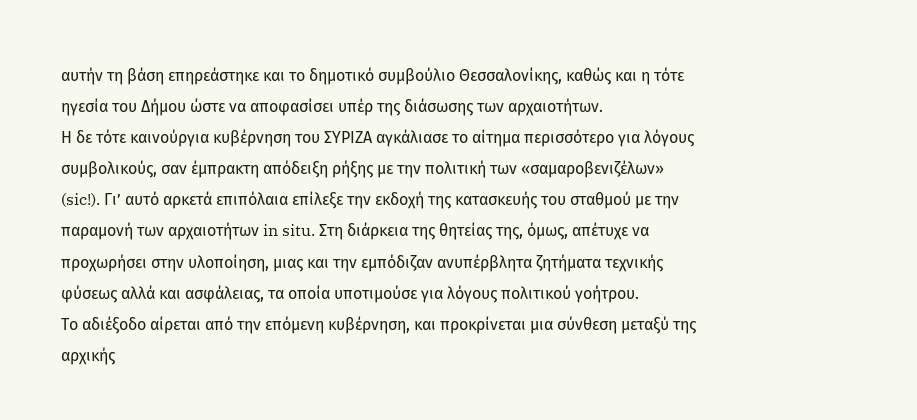αυτήν τη βάση επηρεάστηκε και το δημοτικό συμβούλιο Θεσσαλονίκης, καθώς και η τότε ηγεσία του Δήμου ώστε να αποφασίσει υπέρ της διάσωσης των αρχαιοτήτων.
Η δε τότε καινούργια κυβέρνηση του ΣΥΡΙΖΑ αγκάλιασε το αίτημα περισσότερο για λόγους συμβολικούς, σαν έμπρακτη απόδειξη ρήξης με την πολιτική των «σαμαροβενιζέλων» (sic!). Γι’ αυτό αρκετά επιπόλαια επίλεξε την εκδοχή της κατασκευής του σταθμού με την παραμονή των αρχαιοτήτων in situ. Στη διάρκεια της θητείας της, όμως, απέτυχε να προχωρήσει στην υλοποίηση, μιας και την εμπόδιζαν ανυπέρβλητα ζητήματα τεχνικής φύσεως αλλά και ασφάλειας, τα οποία υποτιμούσε για λόγους πολιτικού γοήτρου.
Το αδιέξοδο αίρεται από την επόμενη κυβέρνηση, και προκρίνεται μια σύνθεση μεταξύ της αρχικής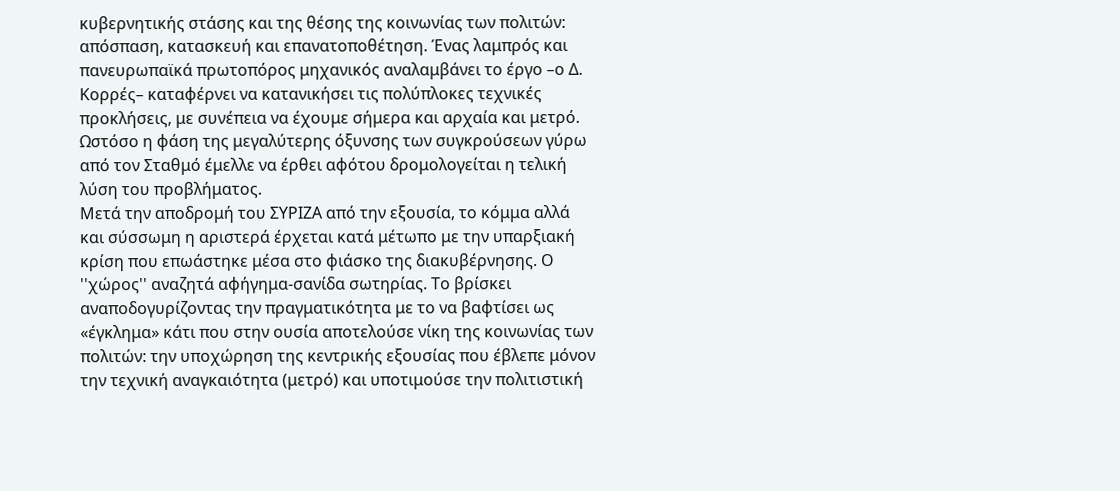κυβερνητικής στάσης και της θέσης της κοινωνίας των πολιτών: απόσπαση, κατασκευή και επανατοποθέτηση. Ένας λαμπρός και πανευρωπαϊκά πρωτοπόρος μηχανικός αναλαμβάνει το έργο –ο Δ. Κορρές– καταφέρνει να κατανικήσει τις πολύπλοκες τεχνικές προκλήσεις, με συνέπεια να έχουμε σήμερα και αρχαία και μετρό.
Ωστόσο η φάση της μεγαλύτερης όξυνσης των συγκρούσεων γύρω από τον Σταθμό έμελλε να έρθει αφότου δρομολογείται η τελική λύση του προβλήματος.
Μετά την αποδρομή του ΣΥΡΙΖΑ από την εξουσία, το κόμμα αλλά και σύσσωμη η αριστερά έρχεται κατά μέτωπο με την υπαρξιακή κρίση που επωάστηκε μέσα στο φιάσκο της διακυβέρνησης. Ο ''χώρος'' αναζητά αφήγημα-σανίδα σωτηρίας. Το βρίσκει αναποδογυρίζοντας την πραγματικότητα με το να βαφτίσει ως «έγκλημα» κάτι που στην ουσία αποτελούσε νίκη της κοινωνίας των πολιτών: την υποχώρηση της κεντρικής εξουσίας που έβλεπε μόνον την τεχνική αναγκαιότητα (μετρό) και υποτιμούσε την πολιτιστική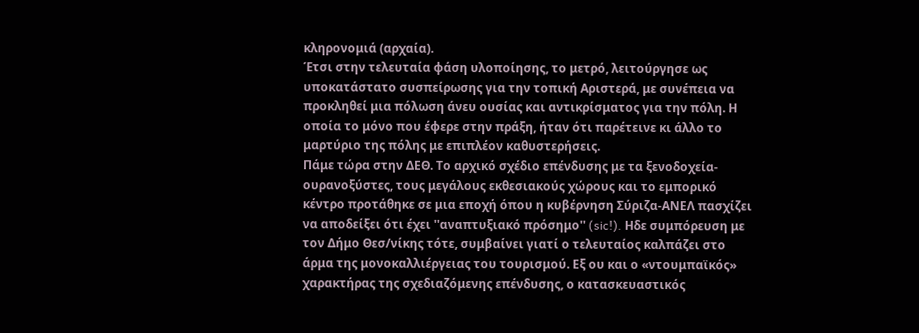κληρονομιά (αρχαία).
Έτσι στην τελευταία φάση υλοποίησης, το μετρό, λειτούργησε ως υποκατάστατο συσπείρωσης για την τοπική Αριστερά, με συνέπεια να προκληθεί μια πόλωση άνευ ουσίας και αντικρίσματος για την πόλη. Η οποία το μόνο που έφερε στην πράξη, ήταν ότι παρέτεινε κι άλλο το μαρτύριο της πόλης με επιπλέον καθυστερήσεις.
Πάμε τώρα στην ΔΕΘ. Το αρχικό σχέδιο επένδυσης με τα ξενοδοχεία- ουρανοξύστες, τους μεγάλους εκθεσιακούς χώρους και το εμπορικό κέντρο προτάθηκε σε μια εποχή όπου η κυβέρνηση Σύριζα-ΑΝΕΛ πασχίζει να αποδείξει ότι έχει ''αναπτυξιακό πρόσημο'' (sic!). Hδε συμπόρευση με τον Δήμο Θεσ/νίκης τότε, συμβαίνει γιατί ο τελευταίος καλπάζει στο άρμα της μονοκαλλιέργειας του τουρισμού. Εξ ου και ο «ντουμπαϊκός» χαρακτήρας της σχεδιαζόμενης επένδυσης, ο κατασκευαστικός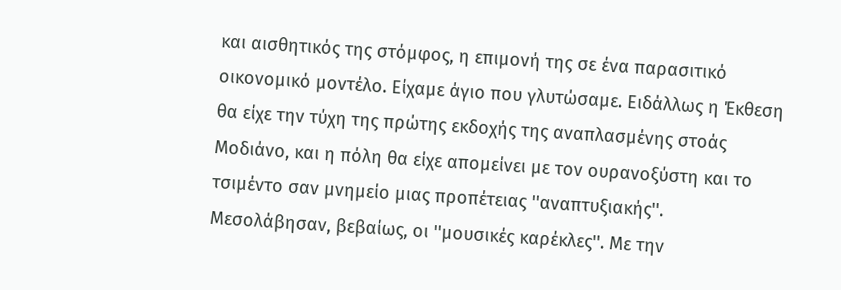και αισθητικός της στόμφος, η επιμονή της σε ένα παρασιτικό οικονομικό μοντέλο. Είχαμε άγιο που γλυτώσαμε. Ειδάλλως η Έκθεση θα είχε την τύχη της πρώτης εκδοχής της αναπλασμένης στοάς Μοδιάνο, και η πόλη θα είχε απομείνει με τον ουρανοξύστη και το τσιμέντο σαν μνημείο μιας προπέτειας ''αναπτυξιακής''.
Μεσολάβησαν, βεβαίως, οι ''μουσικές καρέκλες''. Με την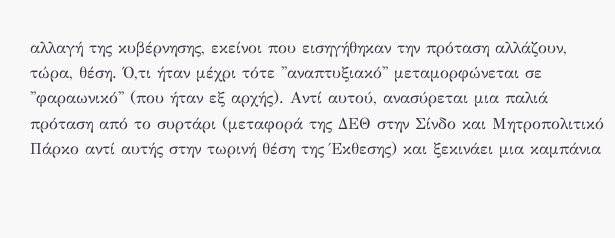αλλαγή της κυβέρνησης, εκείνοι που εισηγήθηκαν την πρόταση αλλάζουν, τώρα, θέση. Ό,τι ήταν μέχρι τότε ''αναπτυξιακό'' μεταμορφώνεται σε ''φαραωνικό'' (που ήταν εξ αρχής). Αντί αυτού, ανασύρεται μια παλιά πρόταση από το συρτάρι (μεταφορά της ΔΕΘ στην Σίνδο και Μητροπολιτικό Πάρκο αντί αυτής στην τωρινή θέση της Έκθεσης) και ξεκινάει μια καμπάνια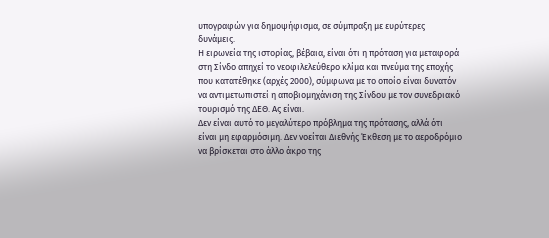υπογραφών για δημοψήφισμα, σε σύμπραξη με ευρύτερες δυνάμεις.
Η ειρωνεία της ιστορίας, βέβαια, είναι ότι η πρόταση για μεταφορά στη Σίνδο απηχεί το νεοφιλελεύθερο κλίμα και πνεύμα της εποχής που κατατέθηκε (αρχές 2000), σύμφωνα με το οποίο είναι δυνατόν να αντιμετωπιστεί η αποβιομηχάνιση της Σίνδου με τον συνεδριακό τουρισμό της ΔΕΘ. Ας είναι.
Δεν είναι αυτό το μεγαλύτερο πρόβλημα της πρότασης, αλλά ότι είναι μη εφαρμόσιμη. Δεν νοείται Διεθνής Έκθεση με το αεροδρόμιο να βρίσκεται στο άλλο άκρο της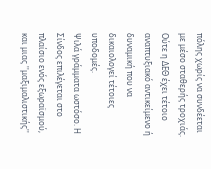πόλης χωρίς να συνδέεται με μέσο σταθερής τροχιάς. Ούτε η ΔΕΘ έχει τέτοιο αναπτυξιακό αντικείμενο ή δυναμική που να δικαιολογεί τέτοιες υποδομές.
Ψιλά γράμματα ωστόσο. Η Σίνδος επιλέγεται στο πλαίσιο ενός εξωραϊσμού, και μιας ''μαξιμαλιστικής''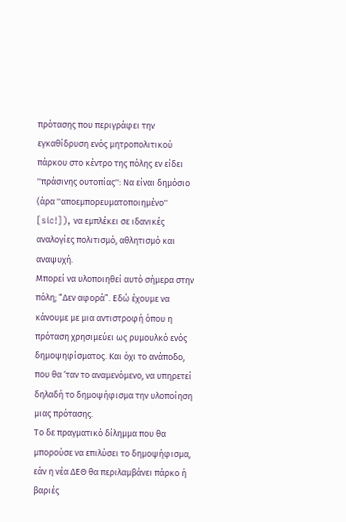πρότασης που περιγράφει την εγκαθίδρυση ενός μητροπολιτικού πάρκου στο κέντρο της πόλης εν είδει ''πράσινης ουτοπίας'': Να είναι δημόσιο (άρα ''αποεμπορευματοποιημένο'' [sic!]), να εμπλέκει σε ιδανικές αναλογίες πολιτισμό, αθλητισμό και αναψυχή.
Μπορεί να υλοποιηθεί αυτό σήμερα στην πόλη; “Δεν αφορά”. Εδώ έχουμε να κάνουμε με μια αντιστροφή όπου η πρόταση χρησιμεύει ως ρυμουλκό ενός δημοψηφίσματος. Και όχι το ανάποδο, που θα ‘ταν το αναμενόμενο, να υπηρετεί δηλαδή το δημοψήφισμα την υλοποίηση μιας πρότασης.
Το δε πραγματικό δίλημμα που θα μπορούσε να επιλύσει το δημοψήφισμα, εάν η νέα ΔΕΘ θα περιλαμβάνει πάρκο ή βαριές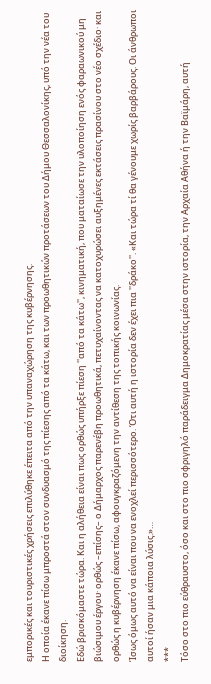εμπορικές και τουριστικές χρήσεις επιλύθηκε έπειτα από την υπαναχώρηση της κυβέρνησης.
Η οποία έκανε πίσω μπροστά στον συνδυασμό της πίεσης από τα κάτω, και των προωθητικών προτάσεων του Δήμου Θεσσαλονίκης, υπό την νέα του διοίκηση.
Εδώ βρισκόμαστε τώρα. Και η αλήθεια είναι πως ορθώς υπήρξε πίεση ''από τα κάτω'', κινηματική, που ματαίωσε την υλοποίηση ενός φαραωνικού μη βιώσιμου έργου· ορθώς –επίσης– ο Δήμαρχος παρενέβη προωθητικά, πετυχαίνοντας να κατοχυρώσει αυξημένες εκτάσεις πρασίνου στο νέο σχέδιο· και ορθώς η κυβέρνηση έκανε πίσω, αφουγκραζόμενη την αντίθεση της τοπικής κοινωνίας.
Ίσως όμως αυτό να είναι που να ενοχλεί περισσότερο. Ότι αυτή η ιστορία δεν έχει πια ''δράκο''. «Και τώρα τί θα γένουμε χωρίς βαρβάρους. Οι άνθρωποι αυτοί ήσαν μια κάποια λύσις.»…
***
Τόσο στο πιο εύθραυστο, όσο και στο πιο σφριγηλό παράδειγμα Δημοκρατίας μέσα στην ιστορία, την Αρχαία Αθήνα ή την Βαϊμάρη, αυτή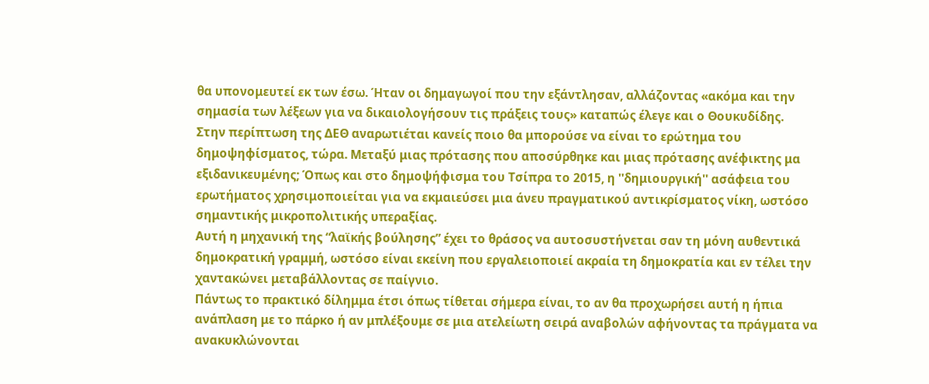θα υπονομευτεί εκ των έσω. Ήταν οι δημαγωγοί που την εξάντλησαν, αλλάζοντας «ακόμα και την σημασία των λέξεων για να δικαιολογήσουν τις πράξεις τους» καταπώς έλεγε και ο Θουκυδίδης.
Στην περίπτωση της ΔΕΘ αναρωτιέται κανείς ποιο θα μπορούσε να είναι το ερώτημα του δημοψηφίσματος, τώρα. Μεταξύ μιας πρότασης που αποσύρθηκε και μιας πρότασης ανέφικτης μα εξιδανικευμένης; Όπως και στο δημοψήφισμα του Τσίπρα το 2015, η ''δημιουργική'' ασάφεια του ερωτήματος χρησιμοποιείται για να εκμαιεύσει μια άνευ πραγματικού αντικρίσματος νίκη, ωστόσο σημαντικής μικροπολιτικής υπεραξίας.
Αυτή η μηχανική της “λαϊκής βούλησης” έχει το θράσος να αυτοσυστήνεται σαν τη μόνη αυθεντικά δημοκρατική γραμμή, ωστόσο είναι εκείνη που εργαλειοποιεί ακραία τη δημοκρατία και εν τέλει την χαντακώνει μεταβάλλοντας σε παίγνιο.
Πάντως το πρακτικό δίλημμα έτσι όπως τίθεται σήμερα είναι, το αν θα προχωρήσει αυτή η ήπια ανάπλαση με το πάρκο ή αν μπλέξουμε σε μια ατελείωτη σειρά αναβολών αφήνοντας τα πράγματα να ανακυκλώνονται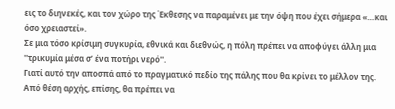εις το διηνεκές, και τον χώρο της Έκθεσης να παραμένει με την όψη που έχει σήμερα «…και όσο χρειαστεί».
Σε μια τόσο κρίσιμη συγκυρία, εθνικά και διεθνώς, η πόλη πρέπει να αποφύγει άλλη μια ''τρικυμία μέσα σ’ ένα ποτήρι νερό''.
Γιατί αυτό την αποσπά από το πραγματικό πεδίο της πάλης που θα κρίνει το μέλλον της.
Από θέση αρχής, επίσης, θα πρέπει να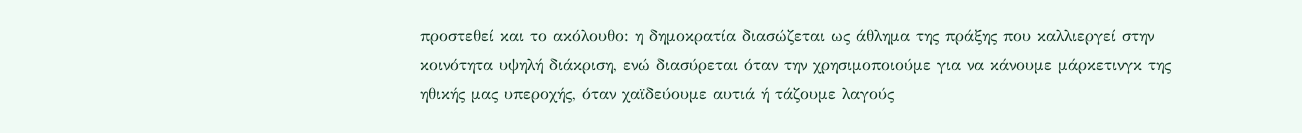προστεθεί και το ακόλουθο: η δημοκρατία διασώζεται ως άθλημα της πράξης που καλλιεργεί στην κοινότητα υψηλή διάκριση, ενώ διασύρεται όταν την χρησιμοποιούμε για να κάνουμε μάρκετινγκ της ηθικής μας υπεροχής, όταν χαϊδεύουμε αυτιά ή τάζουμε λαγούς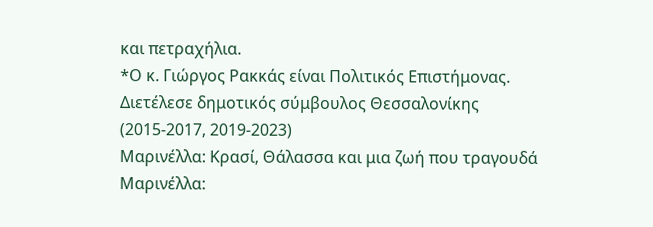και πετραχήλια.
*Ο κ. Γιώργος Ρακκάς είναι Πολιτικός Επιστήμονας. Διετέλεσε δημοτικός σύμβουλος Θεσσαλονίκης (2015-2017, 2019-2023)
Μαρινέλλα: Κρασί, Θάλασσα και μια ζωή που τραγουδά
Μαρινέλλα: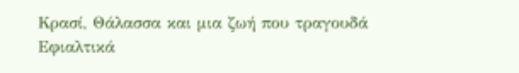Κρασί, Θάλασσα και μια ζωή που τραγουδά
Εφιαλτικά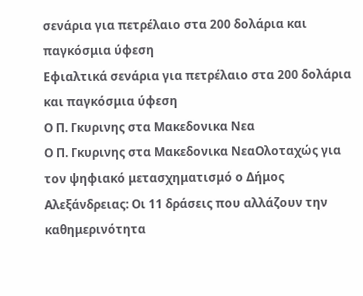σενάρια για πετρέλαιο στα 200 δολάρια και παγκόσμια ύφεση
Εφιαλτικά σενάρια για πετρέλαιο στα 200 δολάρια και παγκόσμια ύφεση
Ο Π. Γκυρινης στα Μακεδονικα Νεα
Ο Π. Γκυρινης στα Μακεδονικα ΝεαΟλοταχώς για τον ψηφιακό μετασχηματισμό ο Δήμος Αλεξάνδρειας: Οι 11 δράσεις που αλλάζουν την καθημερινότητα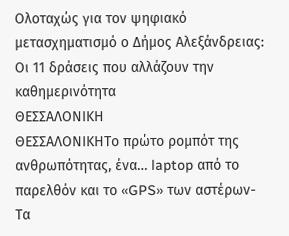Ολοταχώς για τον ψηφιακό μετασχηματισμό ο Δήμος Αλεξάνδρειας: Οι 11 δράσεις που αλλάζουν την καθημερινότητα
ΘΕΣΣΑΛΟΝΙΚΗ
ΘΕΣΣΑΛΟΝΙΚΗΤο πρώτο ρομπότ της ανθρωπότητας, ένα… laptop από το παρελθόν και το «GPS» των αστέρων-Τα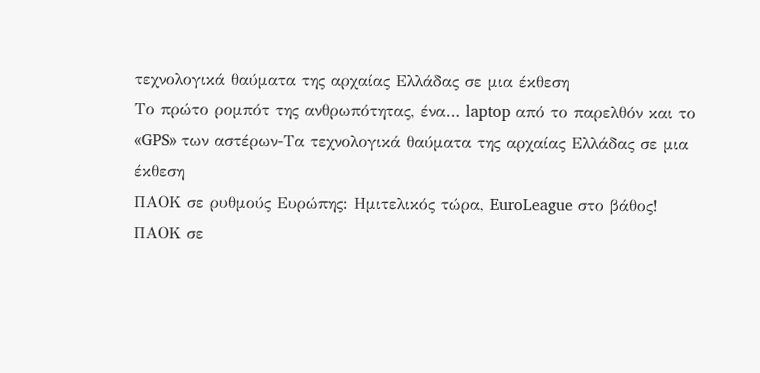τεχνολογικά θαύματα της αρχαίας Ελλάδας σε μια έκθεση
Το πρώτο ρομπότ της ανθρωπότητας, ένα… laptop από το παρελθόν και το «GPS» των αστέρων-Τα τεχνολογικά θαύματα της αρχαίας Ελλάδας σε μια έκθεση
ΠΑΟΚ σε ρυθμούς Ευρώπης: Ημιτελικός τώρα, EuroLeague στο βάθος!
ΠΑΟΚ σε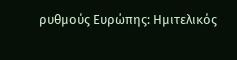ρυθμούς Ευρώπης: Ημιτελικός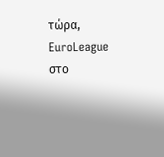τώρα, EuroLeague στο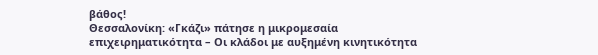βάθος!
Θεσσαλονίκη: «Γκάζι» πάτησε η μικρομεσαία επιχειρηματικότητα – Οι κλάδοι με αυξημένη κινητικότητα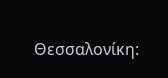Θεσσαλονίκη: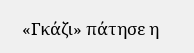«Γκάζι» πάτησε η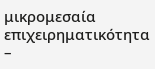μικρομεσαία επιχειρηματικότητα –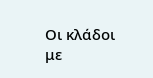Οι κλάδοι με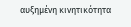αυξημένη κινητικότητα